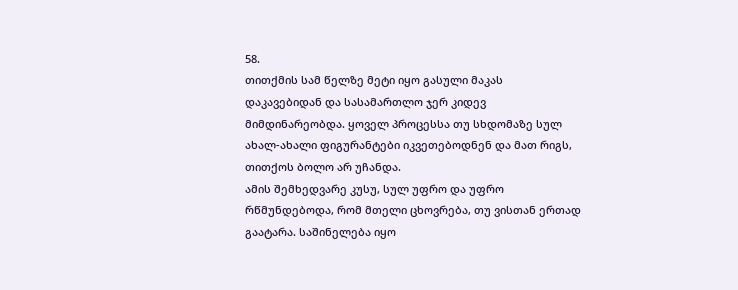58.
თითქმის სამ წელზე მეტი იყო გასული მაკას დაკავებიდან და სასამართლო ჯერ კიდევ მიმდინარეობდა. ყოველ პროცესსა თუ სხდომაზე სულ ახალ-ახალი ფიგურანტები იკვეთებოდნენ და მათ რიგს, თითქოს ბოლო არ უჩანდა.
ამის შემხედვარე კუსუ, სულ უფრო და უფრო რწმუნდებოდა, რომ მთელი ცხოვრება, თუ ვისთან ერთად გაატარა. საშინელება იყო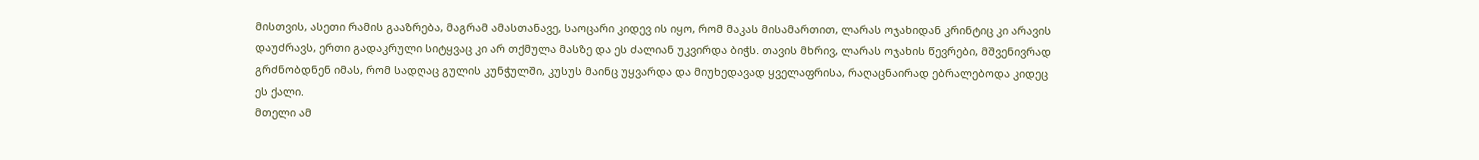მისთვის, ასეთი რამის გააზრება, მაგრამ ამასთანავე, საოცარი კიდევ ის იყო, რომ მაკას მისამართით, ლარას ოჯახიდან კრინტიც კი არავის დაუძრავს, ერთი გადაკრული სიტყვაც კი არ თქმულა მასზე და ეს ძალიან უკვირდა ბიჭს. თავის მხრივ, ლარას ოჯახის წევრები, მშვენივრად გრძნობდნენ იმას, რომ სადღაც გულის კუნჭულში, კუსუს მაინც უყვარდა და მიუხედავად ყველაფრისა, რაღაცნაირად ებრალებოდა კიდეც ეს ქალი.
მთელი ამ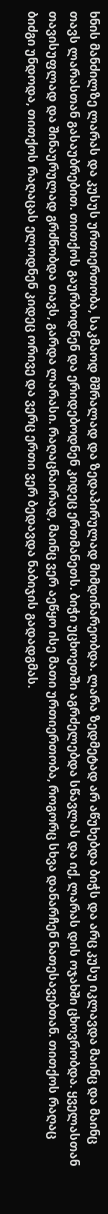ხნის მანძილზე ლარას და კუსუს ურთიერთობა, საკმაოდ მშრალად და ზედაპირულად მიმდინარეობდა. ლარა ზედმეტად არ აწუხებდა ბიჭს და არც კუსუ იკლავდა მაინც და მაინც თავს ლარასთან გასაუბრებით. თითქოს გაურბოდნენ და ერიდებოდნენ კიდეც ერთმანეთს. ბიჭი უცხოეთში აგრძელებდა სწავლას და იქ, ლარას დის ოჯახში ცხოვრობდა. ყველასთან თავისუფლად და შინაურულად გრძნობდა თავს, გარდა ლარასი. რაღაცნაირად, მაინც ვერ აეწყო ისე მათი ურთიერთობა, როგორც სხვა დანარჩენ ნათესავებთან. თითქოს რაღაც ბიძგი უნდოდა, თითქოს რაღაცას ელოდნენ კიდეც ორივე და ვერც ერთი ვერ ბედავდა ნაბიჯის გადადგმას.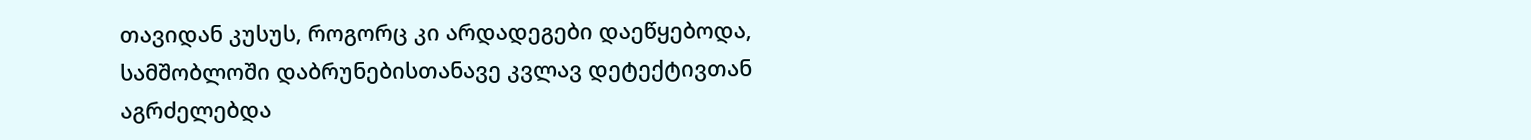თავიდან კუსუს, როგორც კი არდადეგები დაეწყებოდა, სამშობლოში დაბრუნებისთანავე კვლავ დეტექტივთან აგრძელებდა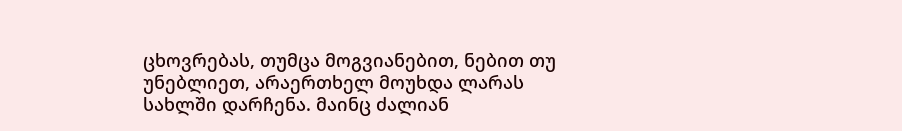ცხოვრებას, თუმცა მოგვიანებით, ნებით თუ უნებლიეთ, არაერთხელ მოუხდა ლარას სახლში დარჩენა. მაინც ძალიან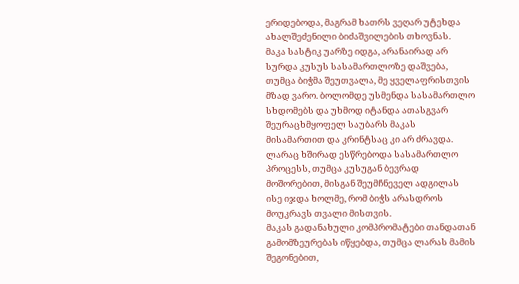ერიდებოდა, მაგრამ ხათრს ვეღარ უტეხდა ახალშეძენილი ბიძაშვილების თხოვნას.
მაკა სასტიკ უარზე იდგა, არანაირად არ სურდა კუსუს სასამართლოზე დაშვება, თუმცა ბიჭმა შეუთვალა, მე ყველაფრისთვის მზად ვარო. ბოლომდე უსმენდა სასამართლო სხდომებს და უხმოდ იტანდა ათასგვარ შეურაცხმყოფელ საუბარს მაკას მისამართით და კრინტსაც კი არ ძრავდა. ლარაც ხშირად ესწრებოდა სასამართლო პროცესს, თუმცა კუსუგან ბევრად მოშორებით, მისგან შეუმჩნეველ ადგილას ისე იჯდა ხოლმე, რომ ბიჭს არასდროს მოუკრავს თვალი მისთვის.
მაკას გადანახული კომპრომატები თანდათან გამომზეურებას იწყებდა, თუმცა ლარას მამის შეგონებით,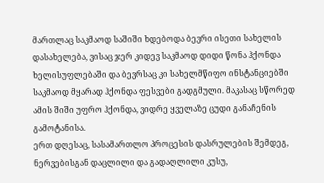მართლაც საკმაოდ საშიში ხდებოდა ბევრი ისეთი სახელის დასახელება, ვისაც ჯერ კიდევ საკმაოდ დიდი წონა ჰქონდა ხელისუფლებაში და ბევრსაც კი სახელმწიფო ინსტანციებში საკმაოდ მყარად ჰქონდა ფესვები გადგმული. მაკასაც სწორედ ამის შიში უფრო ჰქონდა, ვიდრე ყველაზე ცუდი განაჩენის გამოტანისა.
ერთ დღესაც, სასამართლო პროცესის დასრულების შემდეგ, ნერვებისგან დაცლილი და გადაღლილი კუსუ,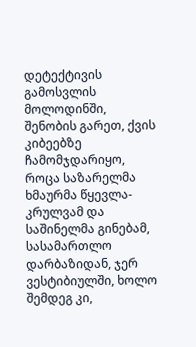დეტექტივის გამოსვლის მოლოდინში, შენობის გარეთ, ქვის კიბეებზე ჩამომჯდარიყო, როცა საზარელმა ხმაურმა წყევლა-კრულვამ და საშინელმა გინებამ, სასამართლო დარბაზიდან, ჯერ ვესტიბიულში, ხოლო შემდეგ კი,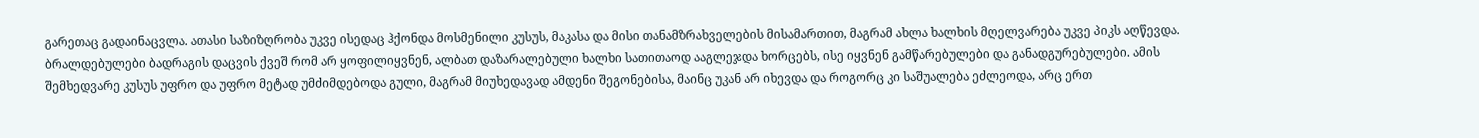გარეთაც გადაინაცვლა. ათასი საზიზღრობა უკვე ისედაც ჰქონდა მოსმენილი კუსუს, მაკასა და მისი თანამზრახველების მისამართით, მაგრამ ახლა ხალხის მღელვარება უკვე პიკს აღწევდა. ბრალდებულები ბადრაგის დაცვის ქვეშ რომ არ ყოფილიყვნენ, ალბათ დაზარალებული ხალხი სათითაოდ ააგლეჯდა ხორცებს, ისე იყვნენ გამწარებულები და განადგურებულები. ამის შემხედვარე კუსუს უფრო და უფრო მეტად უმძიმდებოდა გული, მაგრამ მიუხედავად ამდენი შეგონებისა, მაინც უკან არ იხევდა და როგორც კი საშუალება ეძლეოდა, არც ერთ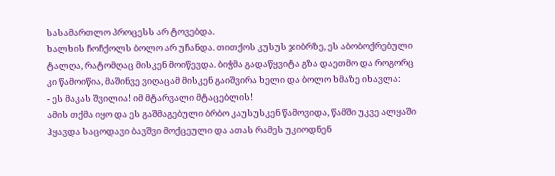სასამართლო პროცესს არ ტოვებდა.
ხალხის ჩოჩქოლს ბოლო არ უჩანდა. თითქოს კუსუს ჯიბრზე, ეს აბობოქრებული ტალღა, რატომღაც მისკენ მოიწევდა. ბიჭმა გადაწყვიტა გზა დაეთმო და როგორც კი წამოიწია, მაშინვე ვიღაცამ მისკენ გაიშვირა ხელი და ბოლო ხმაზე იხავლა:
- ეს მაკას შვილია! იმ მტარვალი მტაცებლის!
ამის თქმა იყო და ეს გაშმაგებული ბრბო კაუსუსკენ წამოვიდა, წამში უკვე ალყაში ჰყავდა საცოდავი ბავშვი მოქცეული და ათას რამეს უკიოდნენ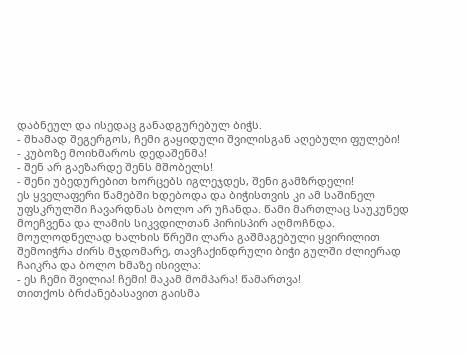დაბნეულ და ისედაც განადგურებულ ბიჭს.
- შხამად შეგერგოს, ჩემი გაყიდული შვილისგან აღებული ფულები!
- კუბოზე მოიხმაროს დედაშენმა!
- შენ არ გაეზარდე შენს მშობელს!
- შენი უბედურებით ხორცებს იგლეჯდეს, შენი გამზრდელი!
ეს ყველაფერი წამებში ხდებოდა და ბიჭისთვის კი ამ საშინელ უფსკრულში ჩავარდნას ბოლო არ უჩანდა. წამი მართლაც საუკუნედ მოეჩვენა და ლამის სიკვდილთან პირისპირ აღმოჩნდა. მოულოდნელად ხალხის წრეში ლარა გაშმაგებული ყვირილით შემოიჭრა ძირს მჯდომარე, თავჩაქინდრული ბიჭი გულში ძლიერად ჩაიკრა და ბოლო ხმაზე ისივლა:
- ეს ჩემი შვილია! ჩემი! მაკამ მომპარა! წამართვა!
თითქოს ბრძანებასავით გაისმა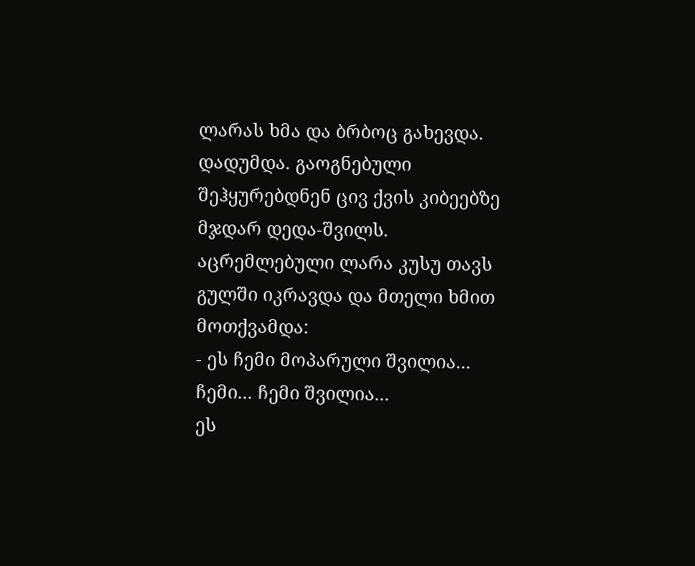ლარას ხმა და ბრბოც გახევდა. დადუმდა. გაოგნებული შეჰყურებდნენ ცივ ქვის კიბეებზე მჯდარ დედა-შვილს. აცრემლებული ლარა კუსუ თავს გულში იკრავდა და მთელი ხმით მოთქვამდა:
- ეს ჩემი მოპარული შვილია... ჩემი... ჩემი შვილია...
ეს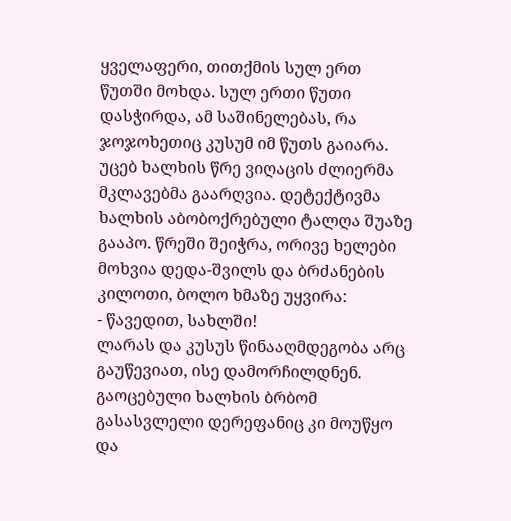ყველაფერი, თითქმის სულ ერთ წუთში მოხდა. სულ ერთი წუთი დასჭირდა, ამ საშინელებას, რა ჯოჯოხეთიც კუსუმ იმ წუთს გაიარა.
უცებ ხალხის წრე ვიღაცის ძლიერმა მკლავებმა გაარღვია. დეტექტივმა ხალხის აბობოქრებული ტალღა შუაზე გააპო. წრეში შეიჭრა, ორივე ხელები მოხვია დედა-შვილს და ბრძანების კილოთი, ბოლო ხმაზე უყვირა:
- წავედით, სახლში!
ლარას და კუსუს წინააღმდეგობა არც გაუწევიათ, ისე დამორჩილდნენ. გაოცებული ხალხის ბრბომ გასასვლელი დერეფანიც კი მოუწყო და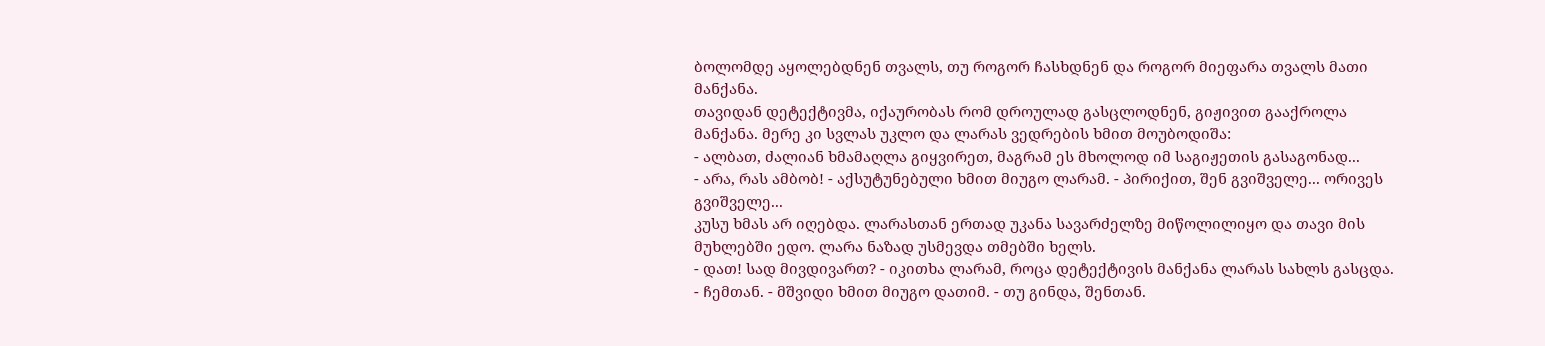ბოლომდე აყოლებდნენ თვალს, თუ როგორ ჩასხდნენ და როგორ მიეფარა თვალს მათი მანქანა.
თავიდან დეტექტივმა, იქაურობას რომ დროულად გასცლოდნენ, გიჟივით გააქროლა მანქანა. მერე კი სვლას უკლო და ლარას ვედრების ხმით მოუბოდიშა:
- ალბათ, ძალიან ხმამაღლა გიყვირეთ, მაგრამ ეს მხოლოდ იმ საგიჟეთის გასაგონად...
- არა, რას ამბობ! - აქსუტუნებული ხმით მიუგო ლარამ. - პირიქით, შენ გვიშველე... ორივეს გვიშველე...
კუსუ ხმას არ იღებდა. ლარასთან ერთად უკანა სავარძელზე მიწოლილიყო და თავი მის მუხლებში ედო. ლარა ნაზად უსმევდა თმებში ხელს.
- დათ! სად მივდივართ? - იკითხა ლარამ, როცა დეტექტივის მანქანა ლარას სახლს გასცდა.
- ჩემთან. - მშვიდი ხმით მიუგო დათიმ. - თუ გინდა, შენთან.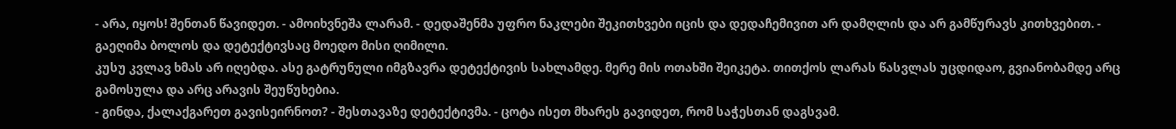- არა, იყოს! შენთან წავიდეთ. - ამოიხვნეშა ლარამ. - დედაშენმა უფრო ნაკლები შეკითხვები იცის და დედაჩემივით არ დამღლის და არ გამწურავს კითხვებით. - გაეღიმა ბოლოს და დეტექტივსაც მოედო მისი ღიმილი.
კუსუ კვლავ ხმას არ იღებდა. ასე გატრუნული იმგზავრა დეტექტივის სახლამდე. მერე მის ოთახში შეიკეტა. თითქოს ლარას წასვლას უცდიდაო, გვიანობამდე არც გამოსულა და არც არავის შეუწუხებია.
- გინდა, ქალაქგარეთ გავისეირნოთ? - შესთავაზე დეტექტივმა. - ცოტა ისეთ მხარეს გავიდეთ, რომ საჭესთან დაგსვამ.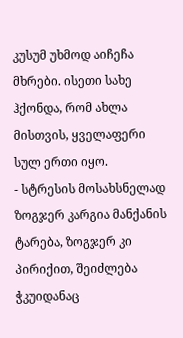კუსუმ უხმოდ აიჩეჩა მხრები. ისეთი სახე ჰქონდა, რომ ახლა მისთვის, ყველაფერი სულ ერთი იყო.
- სტრესის მოსახსნელად ზოგჯერ კარგია მანქანის ტარება, ზოგჯერ კი პირიქით, შეიძლება ჭკუიდანაც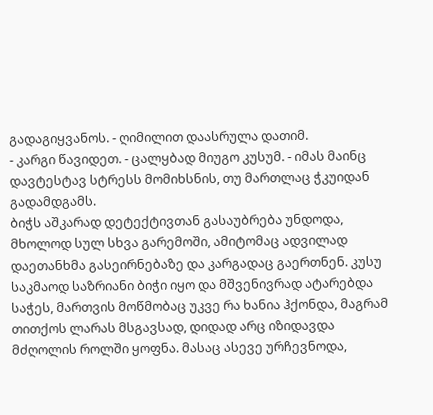გადაგიყვანოს. - ღიმილით დაასრულა დათიმ.
- კარგი წავიდეთ. - ცალყბად მიუგო კუსუმ. - იმას მაინც დავტესტავ სტრესს მომიხსნის, თუ მართლაც ჭკუიდან გადამდგამს.
ბიჭს აშკარად დეტექტივთან გასაუბრება უნდოდა, მხოლოდ სულ სხვა გარემოში, ამიტომაც ადვილად დაეთანხმა გასეირნებაზე და კარგადაც გაერთნენ. კუსუ საკმაოდ საზრიანი ბიჭი იყო და მშვენივრად ატარებდა საჭეს, მართვის მოწმობაც უკვე რა ხანია ჰქონდა, მაგრამ თითქოს ლარას მსგავსად, დიდად არც იზიდავდა მძღოლის როლში ყოფნა. მასაც ასევე ურჩევნოდა,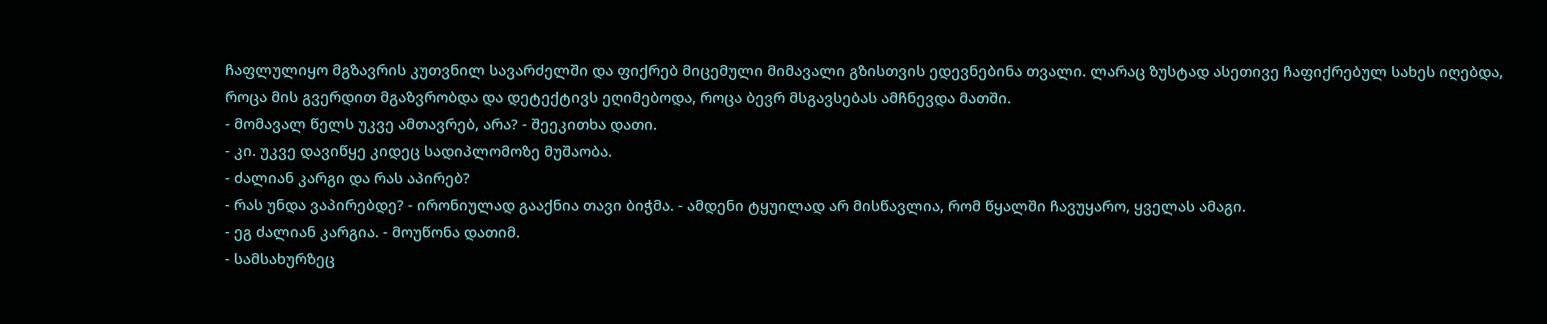ჩაფლულიყო მგზავრის კუთვნილ სავარძელში და ფიქრებ მიცემული მიმავალი გზისთვის ედევნებინა თვალი. ლარაც ზუსტად ასეთივე ჩაფიქრებულ სახეს იღებდა, როცა მის გვერდით მგაზვრობდა და დეტექტივს ეღიმებოდა, როცა ბევრ მსგავსებას ამჩნევდა მათში.
- მომავალ წელს უკვე ამთავრებ, არა? - შეეკითხა დათი.
- კი. უკვე დავიწყე კიდეც სადიპლომოზე მუშაობა.
- ძალიან კარგი და რას აპირებ?
- რას უნდა ვაპირებდე? - ირონიულად გააქნია თავი ბიჭმა. - ამდენი ტყუილად არ მისწავლია, რომ წყალში ჩავუყარო, ყველას ამაგი.
- ეგ ძალიან კარგია. - მოუწონა დათიმ.
- სამსახურზეც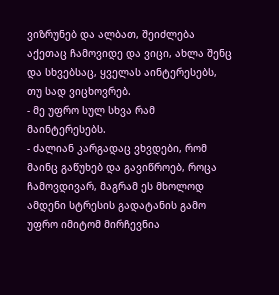ვიზრუნებ და ალბათ, შეიძლება აქეთაც ჩამოვიდე და ვიცი, ახლა შენც და სხვებსაც, ყველას აინტერესებს, თუ სად ვიცხოვრებ.
- მე უფრო სულ სხვა რამ მაინტერესებს.
- ძალიან კარგადაც ვხვდები, რომ მაინც გაწუხებ და გავიწროებ, როცა ჩამოვდივარ, მაგრამ ეს მხოლოდ ამდენი სტრესის გადატანის გამო უფრო იმიტომ მირჩევნია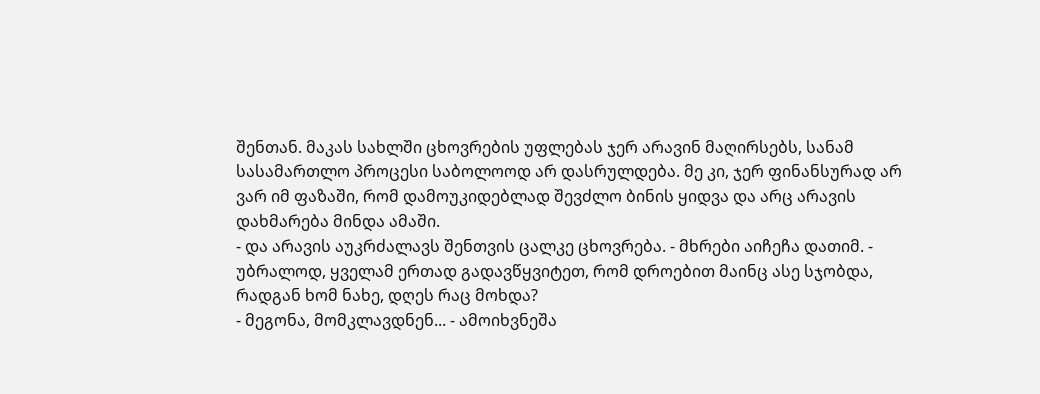შენთან. მაკას სახლში ცხოვრების უფლებას ჯერ არავინ მაღირსებს, სანამ სასამართლო პროცესი საბოლოოდ არ დასრულდება. მე კი, ჯერ ფინანსურად არ ვარ იმ ფაზაში, რომ დამოუკიდებლად შევძლო ბინის ყიდვა და არც არავის დახმარება მინდა ამაში.
- და არავის აუკრძალავს შენთვის ცალკე ცხოვრება. - მხრები აიჩეჩა დათიმ. - უბრალოდ, ყველამ ერთად გადავწყვიტეთ, რომ დროებით მაინც ასე სჯობდა, რადგან ხომ ნახე, დღეს რაც მოხდა?
- მეგონა, მომკლავდნენ... - ამოიხვნეშა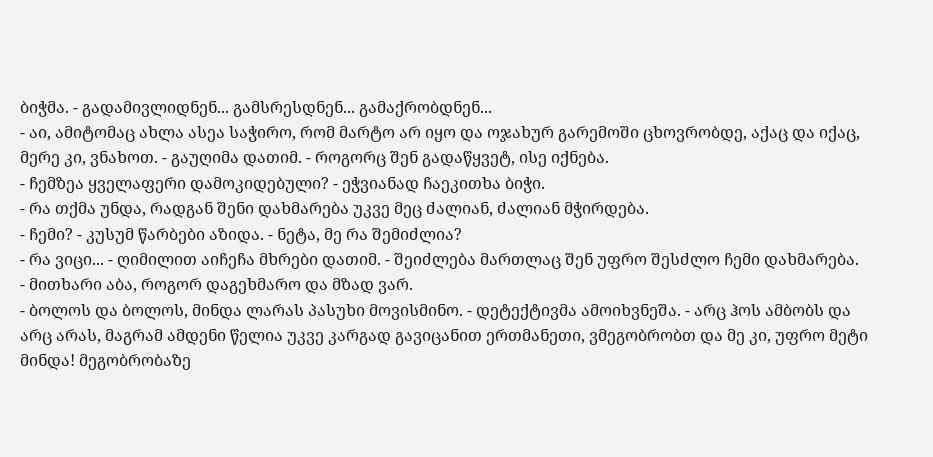ბიჭმა. - გადამივლიდნენ... გამსრესდნენ... გამაქრობდნენ...
- აი, ამიტომაც ახლა ასეა საჭირო, რომ მარტო არ იყო და ოჯახურ გარემოში ცხოვრობდე, აქაც და იქაც, მერე კი, ვნახოთ. - გაუღიმა დათიმ. - როგორც შენ გადაწყვეტ, ისე იქნება.
- ჩემზეა ყველაფერი დამოკიდებული? - ეჭვიანად ჩაეკითხა ბიჭი.
- რა თქმა უნდა, რადგან შენი დახმარება უკვე მეც ძალიან, ძალიან მჭირდება.
- ჩემი? - კუსუმ წარბები აზიდა. - ნეტა, მე რა შემიძლია?
- რა ვიცი... - ღიმილით აიჩეჩა მხრები დათიმ. - შეიძლება მართლაც შენ უფრო შესძლო ჩემი დახმარება.
- მითხარი აბა, როგორ დაგეხმარო და მზად ვარ.
- ბოლოს და ბოლოს, მინდა ლარას პასუხი მოვისმინო. - დეტექტივმა ამოიხვნეშა. - არც ჰოს ამბობს და არც არას, მაგრამ ამდენი წელია უკვე კარგად გავიცანით ერთმანეთი, ვმეგობრობთ და მე კი, უფრო მეტი მინდა! მეგობრობაზე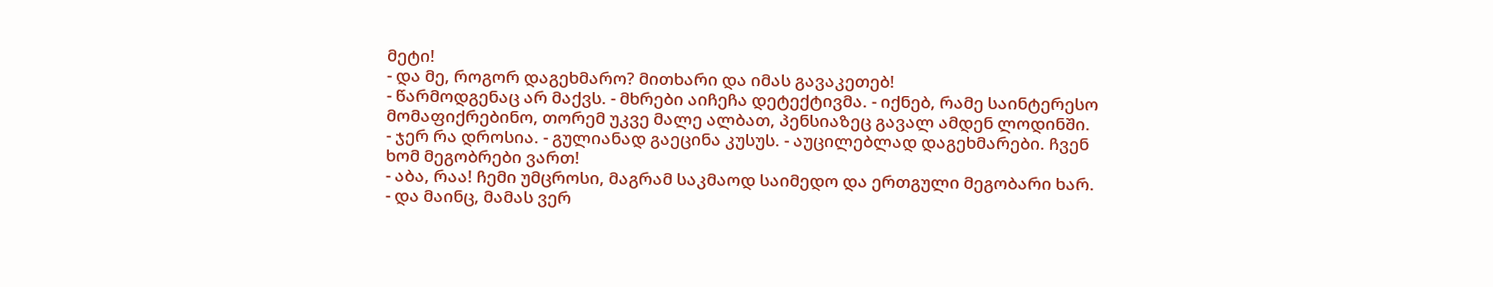მეტი!
- და მე, როგორ დაგეხმარო? მითხარი და იმას გავაკეთებ!
- წარმოდგენაც არ მაქვს. - მხრები აიჩეჩა დეტექტივმა. - იქნებ, რამე საინტერესო მომაფიქრებინო, თორემ უკვე მალე ალბათ, პენსიაზეც გავალ ამდენ ლოდინში.
- ჯერ რა დროსია. - გულიანად გაეცინა კუსუს. - აუცილებლად დაგეხმარები. ჩვენ ხომ მეგობრები ვართ!
- აბა, რაა! ჩემი უმცროსი, მაგრამ საკმაოდ საიმედო და ერთგული მეგობარი ხარ.
- და მაინც, მამას ვერ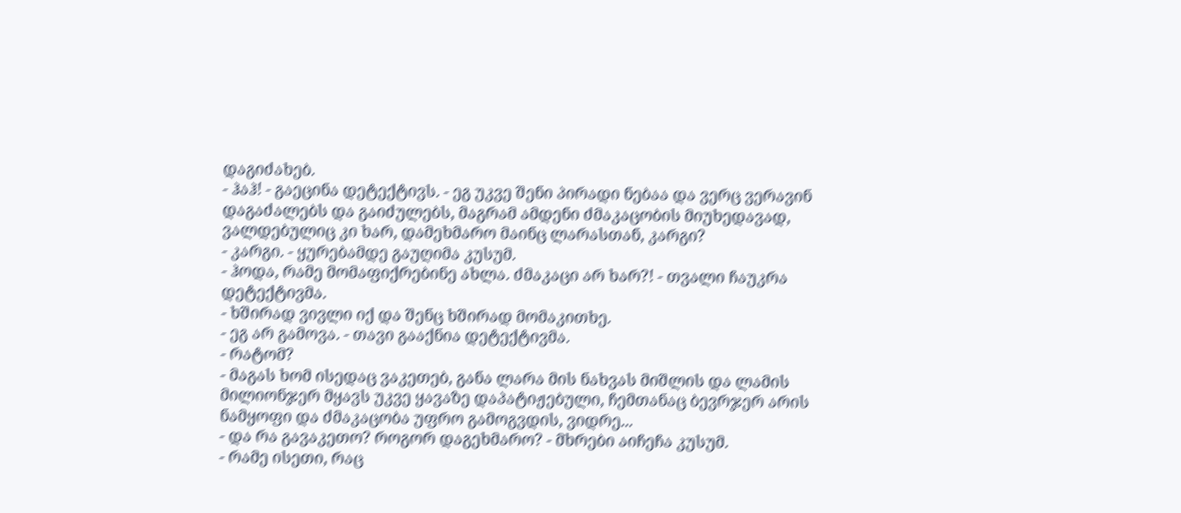დაგიძახებ.
- ჰაჰ! - გაეცინა დეტექტივს. - ეგ უკვე შენი პირადი ნებაა და ვერც ვერავინ დაგაძალებს და გაიძულებს, მაგრამ ამდენი ძმაკაცობის მიუხედავად, ვალდებულიც კი ხარ, დამეხმარო მაინც ლარასთან, კარგი?
- კარგი. - ყურებამდე გაუღიმა კუსუმ.
- ჰოდა, რამე მომაფიქრებინე ახლა. ძმაკაცი არ ხარ?! - თვალი ჩაუკრა დეტექტივმა.
- ხშირად ვივლი იქ და შენც ხშირად მომაკითხე.
- ეგ არ გამოვა. - თავი გააქნია დეტექტივმა.
- რატომ?
- მაგას ხომ ისედაც ვაკეთებ, განა ლარა მის ნახვას მიშლის და ლამის მილიონჯერ მყავს უკვე ყავაზე დაპატიჟებული, ჩემთანაც ბევრჯერ არის ნამყოფი და ძმაკაცობა უფრო გამოგვდის, ვიდრე...
- და რა გავაკეთო? როგორ დაგეხმარო? - მხრები აიჩეჩა კუსუმ.
- რამე ისეთი, რაც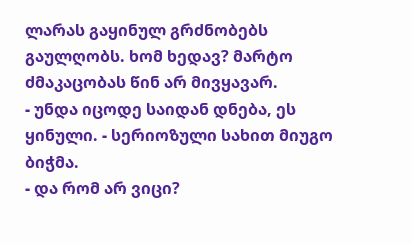ლარას გაყინულ გრძნობებს გაულღობს. ხომ ხედავ? მარტო ძმაკაცობას წინ არ მივყავარ.
- უნდა იცოდე საიდან დნება, ეს ყინული. - სერიოზული სახით მიუგო ბიჭმა.
- და რომ არ ვიცი?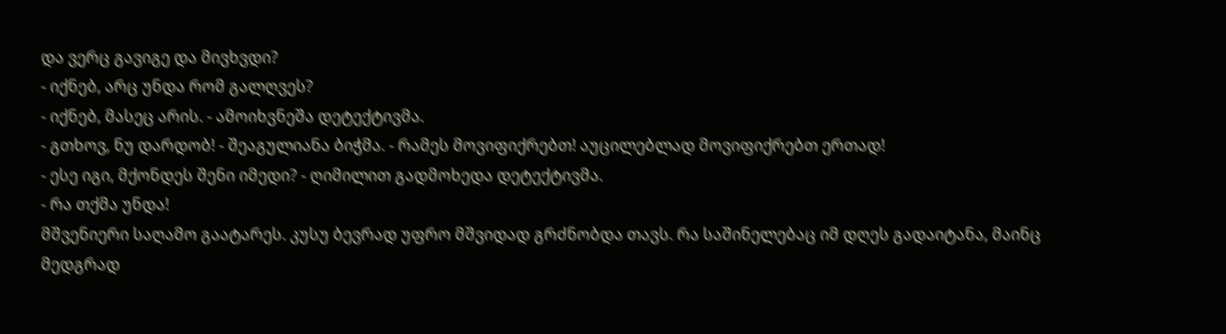და ვერც გავიგე და მივხვდი?
- იქნებ, არც უნდა რომ გალღვეს?
- იქნებ, მასეც არის. - ამოიხვნეშა დეტექტივმა.
- გთხოვ, ნუ დარდობ! - შეაგულიანა ბიჭმა. - რამეს მოვიფიქრებთ! აუცილებლად მოვიფიქრებთ ერთად!
- ესე იგი, მქონდეს შენი იმედი? - ღიმილით გადმოხედა დეტექტივმა.
- რა თქმა უნდა!
მშვენიერი საღამო გაატარეს. კუსუ ბევრად უფრო მშვიდად გრძნობდა თავს. რა საშინელებაც იმ დღეს გადაიტანა, მაინც მედგრად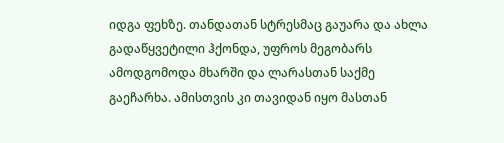იდგა ფეხზე. თანდათან სტრესმაც გაუარა და ახლა გადაწყვეტილი ჰქონდა, უფროს მეგობარს ამოდგომოდა მხარში და ლარასთან საქმე გაეჩარხა. ამისთვის კი თავიდან იყო მასთან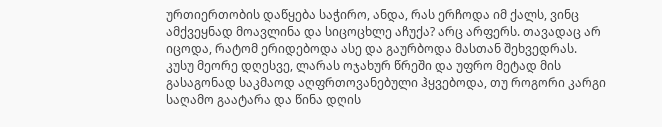ურთიერთობის დაწყება საჭირო, ანდა, რას ერჩოდა იმ ქალს, ვინც ამქვეყნად მოავლინა და სიცოცხლე აჩუქა? არც არფერს. თავადაც არ იცოდა, რატომ ერიდებოდა ასე და გაურბოდა მასთან შეხვედრას.
კუსუ მეორე დღესვე, ლარას ოჯახურ წრეში და უფრო მეტად მის გასაგონად საკმაოდ აღფრთოვანებული ჰყვებოდა, თუ როგორი კარგი საღამო გაატარა და წინა დღის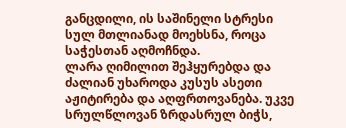განცდილი, ის საშინელი სტრესი სულ მთლიანად მოეხსნა, როცა საჭესთან აღმოჩნდა.
ლარა ღიმილით შეჰყურებდა და ძალიან უხაროდა კუსუს ასეთი აჟიტირება და აღფრთოვანება. უკვე სრულწლოვან ზრდასრულ ბიჭს,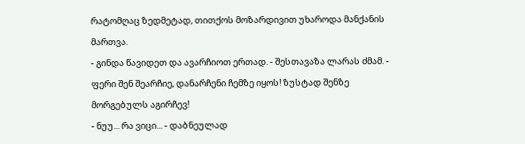რატომღაც ზედმეტად, თითქოს მოზარდივით უხაროდა მანქანის მართვა.
- გინდა წავიდეთ და ავარჩიოთ ერთად. - შესთავაზა ლარას ძმამ. - ფერი შენ შეარჩიე, დანარჩენი ჩემზე იყოს! ზუსტად შენზე მორგებულს აგირჩევ!
- ნუუ... რა ვიცი... - დაბნეულად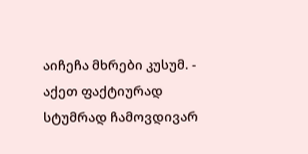აიჩეჩა მხრები კუსუმ. - აქეთ ფაქტიურად სტუმრად ჩამოვდივარ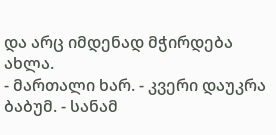და არც იმდენად მჭირდება ახლა.
- მართალი ხარ. - კვერი დაუკრა ბაბუმ. - სანამ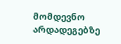მომდევნო არდადეგებზე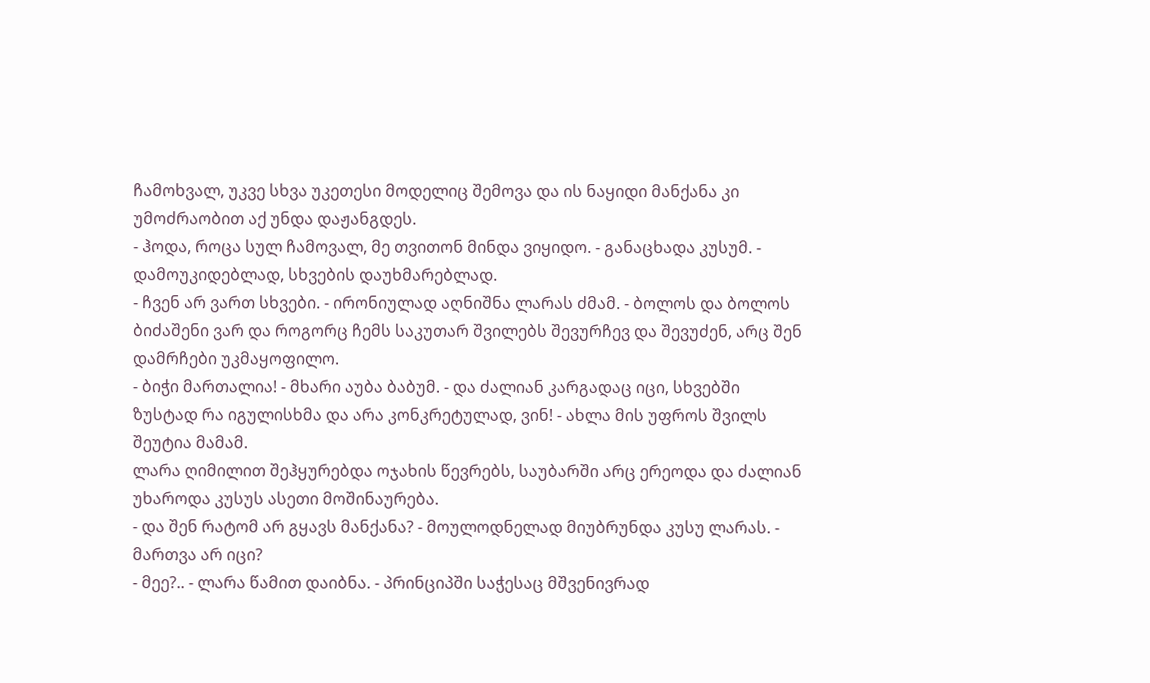ჩამოხვალ, უკვე სხვა უკეთესი მოდელიც შემოვა და ის ნაყიდი მანქანა კი უმოძრაობით აქ უნდა დაჟანგდეს.
- ჰოდა, როცა სულ ჩამოვალ, მე თვითონ მინდა ვიყიდო. - განაცხადა კუსუმ. - დამოუკიდებლად, სხვების დაუხმარებლად.
- ჩვენ არ ვართ სხვები. - ირონიულად აღნიშნა ლარას ძმამ. - ბოლოს და ბოლოს ბიძაშენი ვარ და როგორც ჩემს საკუთარ შვილებს შევურჩევ და შევუძენ, არც შენ დამრჩები უკმაყოფილო.
- ბიჭი მართალია! - მხარი აუბა ბაბუმ. - და ძალიან კარგადაც იცი, სხვებში ზუსტად რა იგულისხმა და არა კონკრეტულად, ვინ! - ახლა მის უფროს შვილს შეუტია მამამ.
ლარა ღიმილით შეჰყურებდა ოჯახის წევრებს, საუბარში არც ერეოდა და ძალიან უხაროდა კუსუს ასეთი მოშინაურება.
- და შენ რატომ არ გყავს მანქანა? - მოულოდნელად მიუბრუნდა კუსუ ლარას. - მართვა არ იცი?
- მეე?.. - ლარა წამით დაიბნა. - პრინციპში საჭესაც მშვენივრად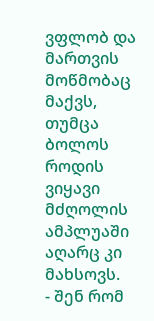ვფლობ და მართვის მოწმობაც მაქვს, თუმცა ბოლოს როდის ვიყავი მძღოლის ამპლუაში აღარც კი მახსოვს.
- შენ რომ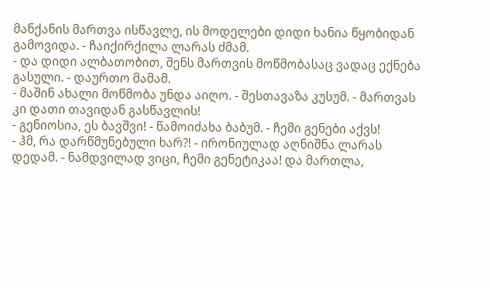მანქანის მართვა ისწავლე, ის მოდელები დიდი ხანია წყობიდან გამოვიდა. - ჩაიქირქილა ლარას ძმამ.
- და დიდი ალბათობით, შენს მართვის მოწმობასაც ვადაც ექნება გასული. - დაურთო მამამ.
- მაშინ ახალი მოწმობა უნდა აიღო. - შესთავაზა კუსუმ. - მართვას კი დათი თავიდან გასწავლის!
- გენიოსია, ეს ბავშვი! - წამოიძახა ბაბუმ. - ჩემი გენები აქვს!
- ჰმ, რა დარწმუნებული ხარ?! - ირონიულად აღნიშნა ლარას დედამ. - ნამდვილად ვიცი, ჩემი გენეტიკაა! და მართლა,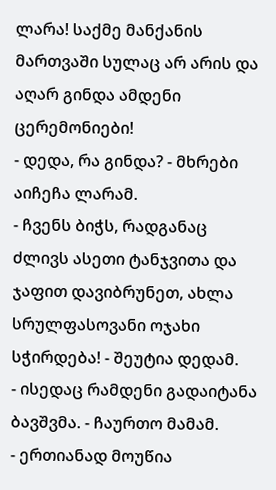ლარა! საქმე მანქანის მართვაში სულაც არ არის და აღარ გინდა ამდენი ცერემონიები!
- დედა, რა გინდა? - მხრები აიჩეჩა ლარამ.
- ჩვენს ბიჭს, რადგანაც ძლივს ასეთი ტანჯვითა და ჯაფით დავიბრუნეთ, ახლა სრულფასოვანი ოჯახი სჭირდება! - შეუტია დედამ.
- ისედაც რამდენი გადაიტანა ბავშვმა. - ჩაურთო მამამ.
- ერთიანად მოუწია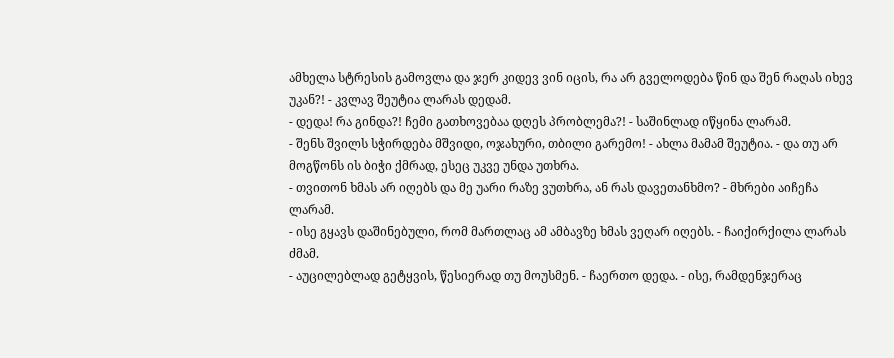ამხელა სტრესის გამოვლა და ჯერ კიდევ ვინ იცის, რა არ გველოდება წინ და შენ რაღას იხევ უკან?! - კვლავ შეუტია ლარას დედამ.
- დედა! რა გინდა?! ჩემი გათხოვებაა დღეს პრობლემა?! - საშინლად იწყინა ლარამ.
- შენს შვილს სჭირდება მშვიდი, ოჯახური, თბილი გარემო! - ახლა მამამ შეუტია. - და თუ არ მოგწონს ის ბიჭი ქმრად, ესეც უკვე უნდა უთხრა.
- თვითონ ხმას არ იღებს და მე უარი რაზე ვუთხრა, ან რას დავეთანხმო? - მხრები აიჩეჩა ლარამ.
- ისე გყავს დაშინებული, რომ მართლაც ამ ამბავზე ხმას ვეღარ იღებს. - ჩაიქირქილა ლარას ძმამ.
- აუცილებლად გეტყვის, წესიერად თუ მოუსმენ. - ჩაერთო დედა. - ისე, რამდენჯერაც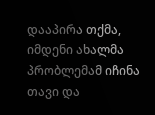დააპირა თქმა, იმდენი ახალმა პრობლემამ იჩინა თავი და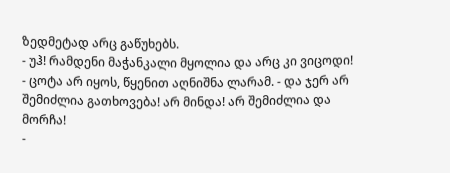ზედმეტად არც გაწუხებს.
- უჰ! რამდენი მაჭანკალი მყოლია და არც კი ვიცოდი! - ცოტა არ იყოს, წყენით აღნიშნა ლარამ. - და ჯერ არ შემიძლია გათხოვება! არ მინდა! არ შემიძლია და მორჩა!
-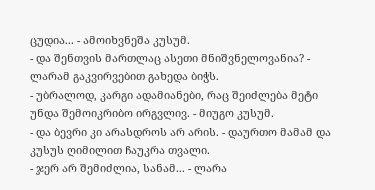ცუდია... - ამოიხვნეშა კუსუმ.
- და შენთვის მართლაც ასეთი მნიშვნელოვანია? - ლარამ გაკვირვებით გახედა ბიჭს.
- უბრალოდ, კარგი ადამიანები, რაც შეიძლება მეტი უნდა შემოიკრიბო ირგვლივ. - მიუგო კუსუმ.
- და ბევრი კი არასდროს არ არის. - დაურთო მამამ და კუსუს ღიმილით ჩაუკრა თვალი.
- ჯერ არ შემიძლია, სანამ... - ლარა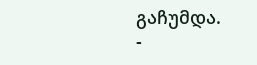გაჩუმდა.
-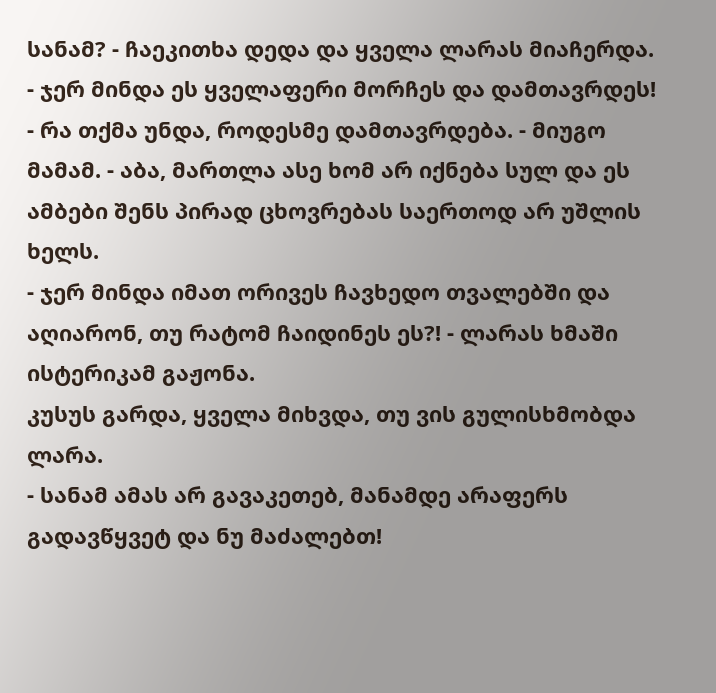სანამ? - ჩაეკითხა დედა და ყველა ლარას მიაჩერდა.
- ჯერ მინდა ეს ყველაფერი მორჩეს და დამთავრდეს!
- რა თქმა უნდა, როდესმე დამთავრდება. - მიუგო მამამ. - აბა, მართლა ასე ხომ არ იქნება სულ და ეს ამბები შენს პირად ცხოვრებას საერთოდ არ უშლის ხელს.
- ჯერ მინდა იმათ ორივეს ჩავხედო თვალებში და აღიარონ, თუ რატომ ჩაიდინეს ეს?! - ლარას ხმაში ისტერიკამ გაჟონა.
კუსუს გარდა, ყველა მიხვდა, თუ ვის გულისხმობდა ლარა.
- სანამ ამას არ გავაკეთებ, მანამდე არაფერს გადავწყვეტ და ნუ მაძალებთ!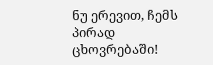ნუ ერევით, ჩემს პირად ცხოვრებაში!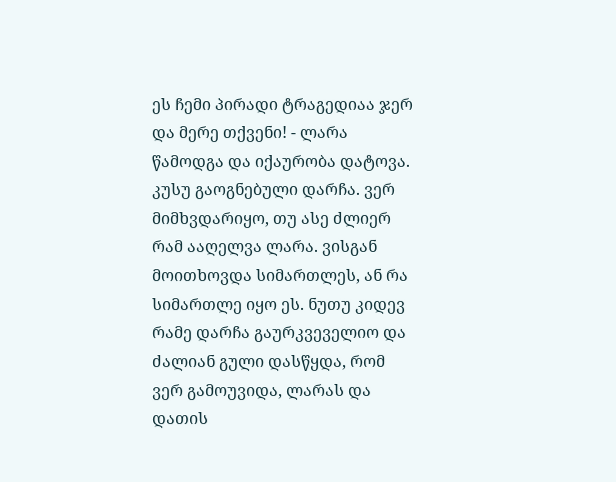ეს ჩემი პირადი ტრაგედიაა ჯერ და მერე თქვენი! - ლარა წამოდგა და იქაურობა დატოვა.
კუსუ გაოგნებული დარჩა. ვერ მიმხვდარიყო, თუ ასე ძლიერ რამ ააღელვა ლარა. ვისგან მოითხოვდა სიმართლეს, ან რა სიმართლე იყო ეს. ნუთუ კიდევ რამე დარჩა გაურკვეველიო და ძალიან გული დასწყდა, რომ ვერ გამოუვიდა, ლარას და დათის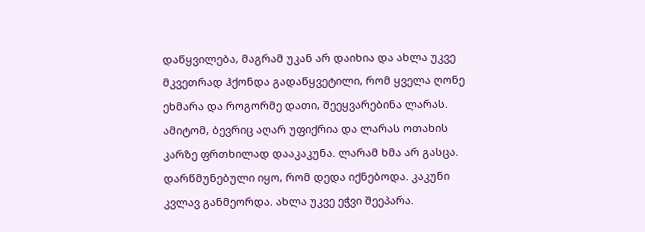დაწყვილება, მაგრამ უკან არ დაიხია და ახლა უკვე მკვეთრად ჰქონდა გადაწყვეტილი, რომ ყველა ღონე ეხმარა და როგორმე დათი, შეეყვარებინა ლარას. ამიტომ, ბევრიც აღარ უფიქრია და ლარას ოთახის კარზე ფრთხილად დააკაკუნა. ლარამ ხმა არ გასცა. დარწმუნებული იყო, რომ დედა იქნებოდა. კაკუნი კვლავ განმეორდა. ახლა უკვე ეჭვი შეეპარა.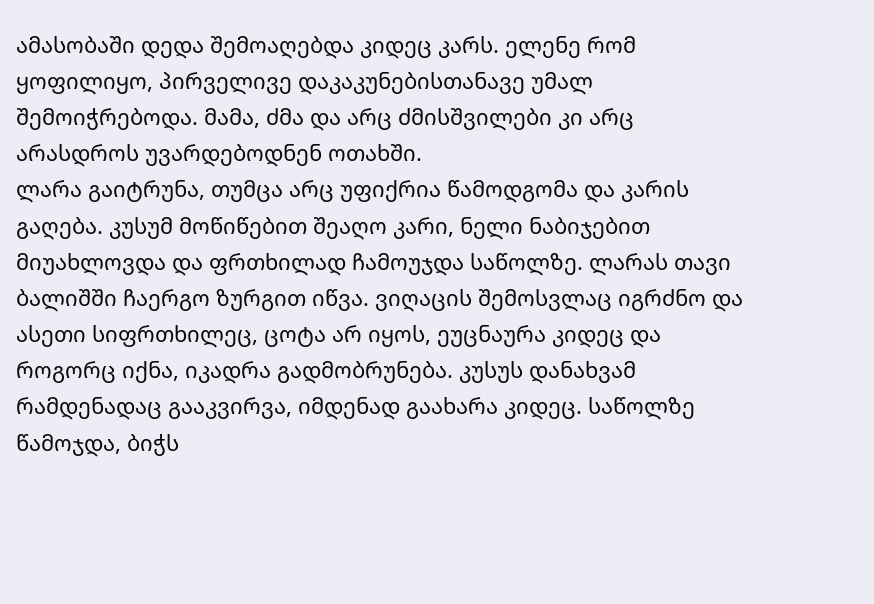ამასობაში დედა შემოაღებდა კიდეც კარს. ელენე რომ ყოფილიყო, პირველივე დაკაკუნებისთანავე უმალ შემოიჭრებოდა. მამა, ძმა და არც ძმისშვილები კი არც არასდროს უვარდებოდნენ ოთახში.
ლარა გაიტრუნა, თუმცა არც უფიქრია წამოდგომა და კარის გაღება. კუსუმ მოწიწებით შეაღო კარი, ნელი ნაბიჯებით მიუახლოვდა და ფრთხილად ჩამოუჯდა საწოლზე. ლარას თავი ბალიშში ჩაერგო ზურგით იწვა. ვიღაცის შემოსვლაც იგრძნო და ასეთი სიფრთხილეც, ცოტა არ იყოს, ეუცნაურა კიდეც და როგორც იქნა, იკადრა გადმობრუნება. კუსუს დანახვამ რამდენადაც გააკვირვა, იმდენად გაახარა კიდეც. საწოლზე წამოჯდა, ბიჭს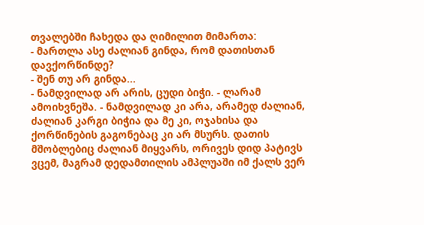თვალებში ჩახედა და ღიმილით მიმართა:
- მართლა ასე ძალიან გინდა, რომ დათისთან დავქორწინდე?
- შენ თუ არ გინდა...
- ნამდვილად არ არის, ცუდი ბიჭი. - ლარამ ამოიხვნეშა. - ნამდვილად კი არა, არამედ ძალიან, ძალიან კარგი ბიჭია და მე კი, ოჯახისა და ქორწინების გაგონებაც კი არ მსურს. დათის მშობლებიც ძალიან მიყვარს, ორივეს დიდ პატივს ვცემ, მაგრამ დედამთილის ამპლუაში იმ ქალს ვერ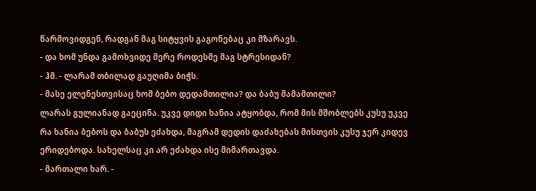წარმოვიდგენ, რადგან მაგ სიტყვის გაგონებაც კი მზარავს.
- და ხომ უნდა გამოხვიდე მერე როდესმე მაგ სტრესიდან?
- ჰმ. - ლარამ თბილად გაუღიმა ბიჭს.
- მასე ელენესთვისაც ხომ ბებო დედამთილია? და ბაბუ მამამთილი?
ლარას გულიანად გაეცინა. უკვე დიდი ხანია ატყობდა, რომ მის მშობლებს კუსუ უკვე რა ხანია ბებოს და ბაბუს ეძახდა, მაგრამ დედის დაძახებას მისთვის კუსუ ჯერ კიდევ ერიდებოდა. სახელსაც კი არ ეძახდა ისე მიმართავდა.
- მართალი ხარ. -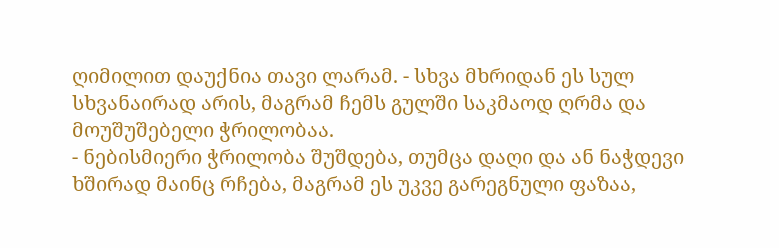ღიმილით დაუქნია თავი ლარამ. - სხვა მხრიდან ეს სულ სხვანაირად არის, მაგრამ ჩემს გულში საკმაოდ ღრმა და მოუშუშებელი ჭრილობაა.
- ნებისმიერი ჭრილობა შუშდება, თუმცა დაღი და ან ნაჭდევი ხშირად მაინც რჩება, მაგრამ ეს უკვე გარეგნული ფაზაა,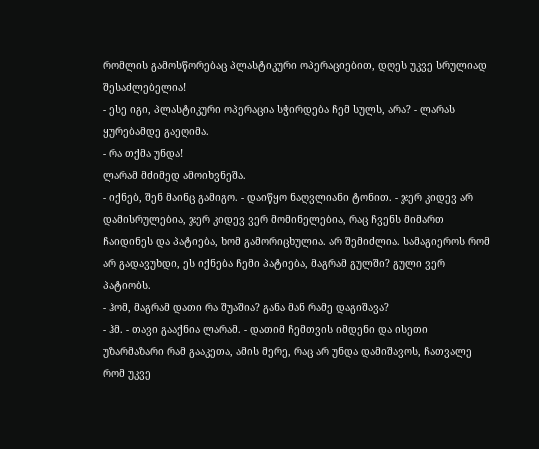რომლის გამოსწორებაც პლასტიკური ოპერაციებით, დღეს უკვე სრულიად შესაძლებელია!
- ესე იგი, პლასტიკური ოპერაცია სჭირდება ჩემ სულს, არა? - ლარას ყურებამდე გაეღიმა.
- რა თქმა უნდა!
ლარამ მძიმედ ამოიხვნეშა.
- იქნებ, შენ მაინც გამიგო. - დაიწყო ნაღვლიანი ტონით. - ჯერ კიდევ არ დამისრულებია, ჯერ კიდევ ვერ მომინელებია, რაც ჩვენს მიმართ ჩაიდინეს და პატიება, ხომ გამორიცხულია. არ შემიძლია. სამაგიეროს რომ არ გადავუხდი, ეს იქნება ჩემი პატიება, მაგრამ გულში? გული ვერ პატიობს.
- ჰომ, მაგრამ დათი რა შუაშია? განა მან რამე დაგიშავა?
- ჰმ. - თავი გააქნია ლარამ. - დათიმ ჩემთვის იმდენი და ისეთი უზარმაზარი რამ გააკეთა, ამის მერე, რაც არ უნდა დამიშავოს, ჩათვალე რომ უკვე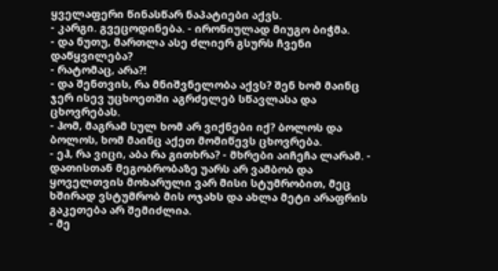ყველაფერი წინასწარ ნაპატიები აქვს.
- კარგი. გვეცოდინება. - ირონიულად მიუგო ბიჭმა.
- და ნუთუ, მართლა ასე ძლიერ გსურს ჩვენი დაწყვილება?
- რატომაც, არა?!
- და შენთვის, რა მნიშვნელობა აქვს? შენ ხომ მაინც ჯერ ისევ უცხოეთში აგრძელებ სწავლასა და ცხოვრებას.
- ჰომ, მაგრამ სულ ხომ არ ვიქნები იქ? ბოლოს და ბოლოს, ხომ მაინც აქეთ მომიწევს ცხოვრება.
- ეჰ, რა ვიცი, აბა რა გითხრა? - მხრები აიჩეჩა ლარამ. - დათისთან მეგობრობაზე უარს არ ვამბობ და ყოველთვის მოხარული ვარ მისი სტუმრობით, მეც ხშირად ვსტუმრობ მის ოჯახს და ახლა მეტი არაფრის გაკეთება არ შემიძლია.
- მე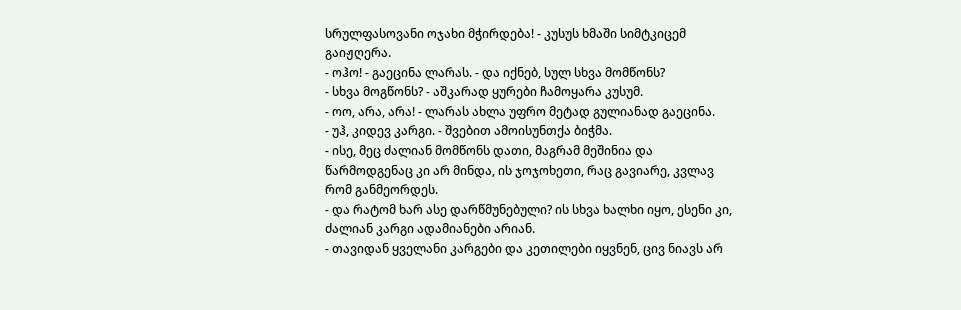სრულფასოვანი ოჯახი მჭირდება! - კუსუს ხმაში სიმტკიცემ გაიჟღერა.
- ოჰო! - გაეცინა ლარას. - და იქნებ, სულ სხვა მომწონს?
- სხვა მოგწონს? - აშკარად ყურები ჩამოყარა კუსუმ.
- ოო, არა, არა! - ლარას ახლა უფრო მეტად გულიანად გაეცინა.
- უჰ, კიდევ კარგი. - შვებით ამოისუნთქა ბიჭმა.
- ისე, მეც ძალიან მომწონს დათი, მაგრამ მეშინია და წარმოდგენაც კი არ მინდა, ის ჯოჯოხეთი, რაც გავიარე, კვლავ რომ განმეორდეს.
- და რატომ ხარ ასე დარწმუნებული? ის სხვა ხალხი იყო, ესენი კი, ძალიან კარგი ადამიანები არიან.
- თავიდან ყველანი კარგები და კეთილები იყვნენ, ცივ ნიავს არ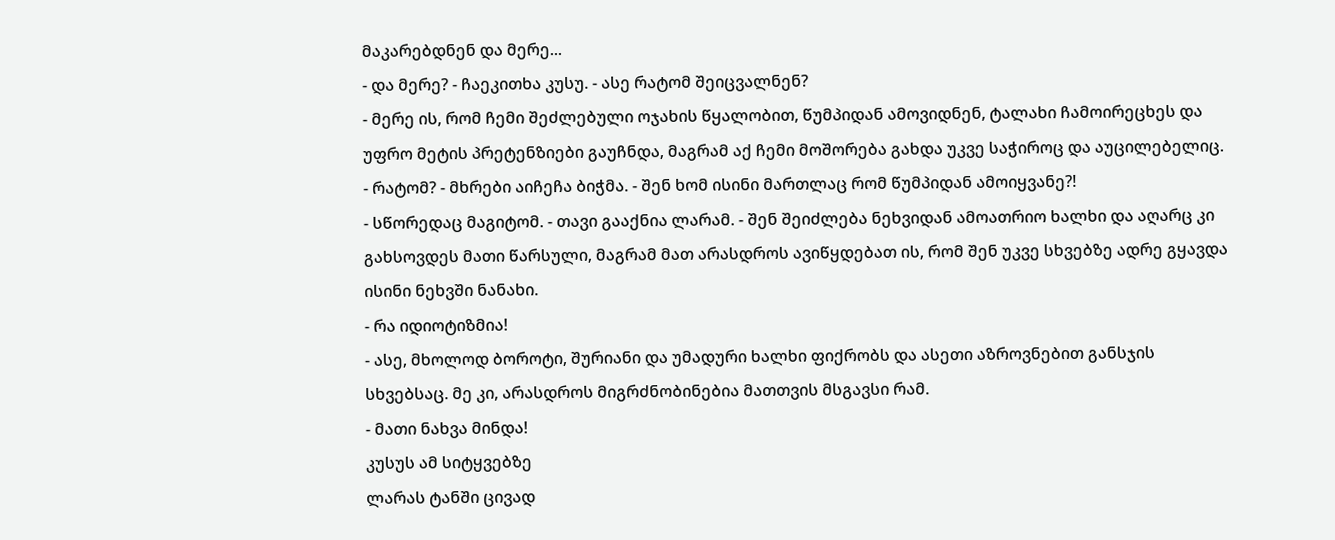მაკარებდნენ და მერე...
- და მერე? - ჩაეკითხა კუსუ. - ასე რატომ შეიცვალნენ?
- მერე ის, რომ ჩემი შეძლებული ოჯახის წყალობით, წუმპიდან ამოვიდნენ, ტალახი ჩამოირეცხეს და უფრო მეტის პრეტენზიები გაუჩნდა, მაგრამ აქ ჩემი მოშორება გახდა უკვე საჭიროც და აუცილებელიც.
- რატომ? - მხრები აიჩეჩა ბიჭმა. - შენ ხომ ისინი მართლაც რომ წუმპიდან ამოიყვანე?!
- სწორედაც მაგიტომ. - თავი გააქნია ლარამ. - შენ შეიძლება ნეხვიდან ამოათრიო ხალხი და აღარც კი გახსოვდეს მათი წარსული, მაგრამ მათ არასდროს ავიწყდებათ ის, რომ შენ უკვე სხვებზე ადრე გყავდა ისინი ნეხვში ნანახი.
- რა იდიოტიზმია!
- ასე, მხოლოდ ბოროტი, შურიანი და უმადური ხალხი ფიქრობს და ასეთი აზროვნებით განსჯის სხვებსაც. მე კი, არასდროს მიგრძნობინებია მათთვის მსგავსი რამ.
- მათი ნახვა მინდა!
კუსუს ამ სიტყვებზე
ლარას ტანში ცივად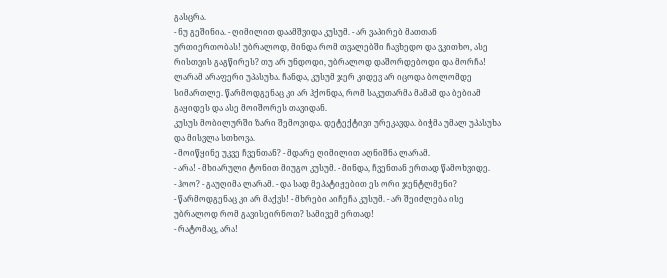გასცრა.
- ნუ გეშინია. - ღიმილით დაამშვიდა კუსუმ. - არ ვაპირებ მათთან ურთიერთობას! უბრალოდ, მინდა რომ თვალებში ჩავხედო და ვკითხო, ასე რისთვის გაგწირეს? თუ არ უნდოდი, უბრალოდ დაშორდებოდი და მორჩა!
ლარამ არაფერი უპასუხა. ჩანდა, კუსუმ ჯერ კიდევ არ იცოდა ბოლომდე სიმართლე. წარმოდგენაც კი არ ჰქონდა, რომ საკუთარმა მამამ და ბებიამ გაყიდეს და ასე მოიშორეს თავიდან.
კუსუს მობილურში ზარი შემოვიდა. დეტექტივი ურეკავდა. ბიჭმა უმალ უპასუხა და მისვლა სთხოვა.
- მოიწყინე უკვე ჩვენთან? - მდარე ღიმილით აღნიშნა ლარამ.
- არა! - მხიარული ტონით მიუგო კუსუმ. - მინდა, ჩვენთან ერთად წამოხვიდე.
- ჰოო? - გაუღიმა ლარამ. - და სად მეპატიჟებით ეს ორი ჯენტლმენი?
- წარმოდგენაც კი არ მაქვს! - მხრები აიჩეჩა კუსუმ. - არ შეიძლება ისე უბრალოდ რომ გავისეირნოთ? სამივემ ერთად!
- რატომაც, არა!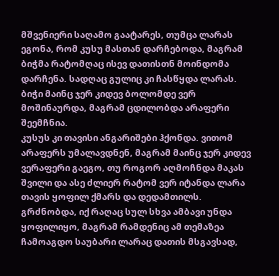მშვენიერი საღამო გაატარეს, თუმცა ლარას ეგონა, რომ კუსუ მასთან დარჩებოდა, მაგრამ ბიჭმა რატომღაც ისევ დათისთნ მოინდომა დარჩენა. სადღაც გულიც კი ჩასწყდა ლარას. ბიჭი მაინც ჯერ კიდევ ბოლომდე ვერ მოშინაურდა, მაგრამ ცდილობდა არაფერი შეემჩნია.
კუსუს კი თავისი ანგარიშები ჰქონდა. ვითომ არაფერს უმალავდნენ, მაგრამ მაინც ჯერ კიდევ ვერაფერი გაეგო, თუ როგორ აღმოჩნდა მაკას შვილი და ასე ძლიერ რატომ ვერ იტანდა ლარა თავის ყოფილ ქმარს და დედამთილს. გრძნობდა, იქ რაღაც სულ სხვა ამბავი უნდა ყოფილიყო, მაგრამ რამდენიც ამ თემაზეა ჩამოაგდო საუბარი ლარაც დათის მსგავსად,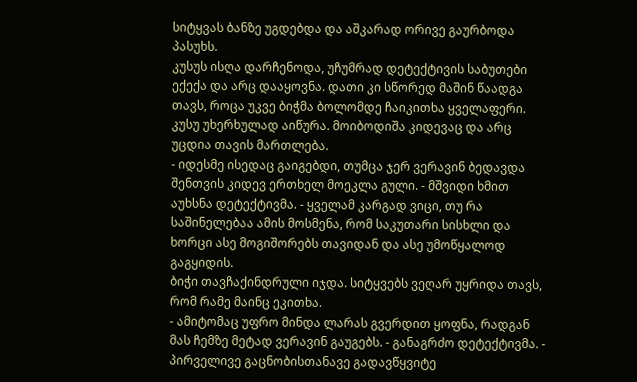სიტყვას ბანზე უგდებდა და აშკარად ორივე გაურბოდა პასუხს.
კუსუს ისღა დარჩენოდა, უჩუმრად დეტექტივის საბუთები ექექა და არც დააყოვნა. დათი კი სწორედ მაშინ წაადგა თავს, როცა უკვე ბიჭმა ბოლომდე ჩაიკითხა ყველაფერი.
კუსუ უხერხულად აიწურა. მოიბოდიშა კიდევაც და არც უცდია თავის მართლება.
- იდესმე ისედაც გაიგებდი, თუმცა ჯერ ვერავინ ბედავდა შენთვის კიდევ ერთხელ მოეკლა გული. - მშვიდი ხმით აუხსნა დეტექტივმა. - ყველამ კარგად ვიცი, თუ რა საშინელებაა ამის მოსმენა, რომ საკუთარი სისხლი და ხორცი ასე მოგიშორებს თავიდან და ასე უმოწყალოდ გაგყიდის.
ბიჭი თავჩაქინდრული იჯდა. სიტყვებს ვეღარ უყრიდა თავს, რომ რამე მაინც ეკითხა.
- ამიტომაც უფრო მინდა ლარას გვერდით ყოფნა, რადგან მას ჩემზე მეტად ვერავინ გაუგებს. - განაგრძო დეტექტივმა. - პირველივე გაცნობისთანავე გადავწყვიტე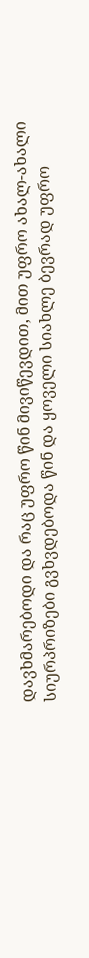დავხმარებოდი და რაც უფრო წინ მივიწევდით, მით უფრო ახალ-ახალი სიურპრიზები გვხვდებოდა წინ და ყოველი სიახლე ბევრად უფრო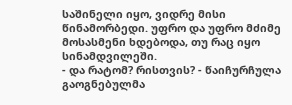საშინელი იყო, ვიდრე მისი წინამორბედი. უფრო და უფრო მძიმე მოსასმენი ხდებოდა, თუ რაც იყო სინამდვილეში.
- და რატომ? რისთვის? - წაიჩურჩულა გაოგნებულმა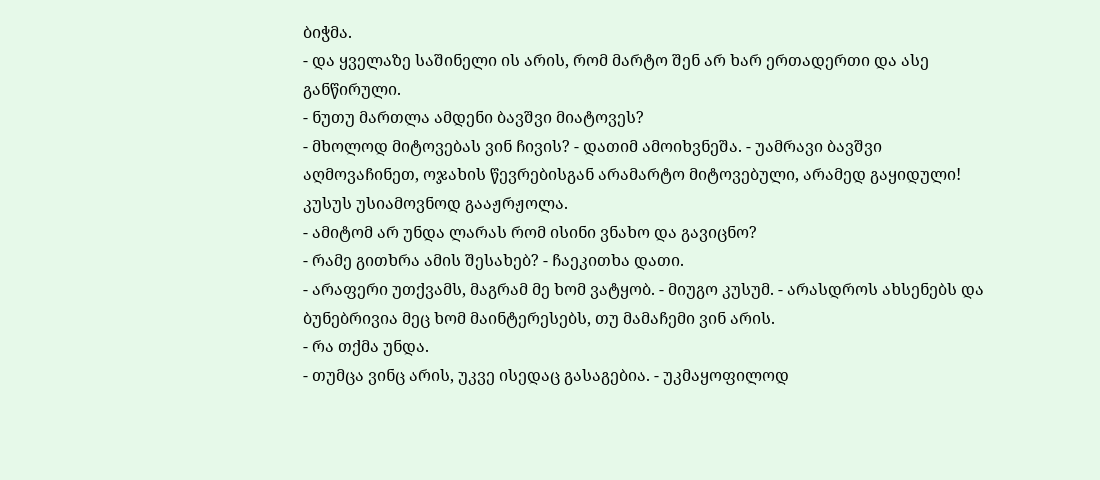ბიჭმა.
- და ყველაზე საშინელი ის არის, რომ მარტო შენ არ ხარ ერთადერთი და ასე განწირული.
- ნუთუ მართლა ამდენი ბავშვი მიატოვეს?
- მხოლოდ მიტოვებას ვინ ჩივის? - დათიმ ამოიხვნეშა. - უამრავი ბავშვი აღმოვაჩინეთ, ოჯახის წევრებისგან არამარტო მიტოვებული, არამედ გაყიდული!
კუსუს უსიამოვნოდ გააჟრჟოლა.
- ამიტომ არ უნდა ლარას რომ ისინი ვნახო და გავიცნო?
- რამე გითხრა ამის შესახებ? - ჩაეკითხა დათი.
- არაფერი უთქვამს, მაგრამ მე ხომ ვატყობ. - მიუგო კუსუმ. - არასდროს ახსენებს და ბუნებრივია მეც ხომ მაინტერესებს, თუ მამაჩემი ვინ არის.
- რა თქმა უნდა.
- თუმცა ვინც არის, უკვე ისედაც გასაგებია. - უკმაყოფილოდ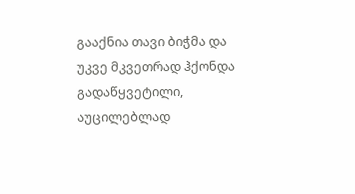გააქნია თავი ბიჭმა და უკვე მკვეთრად ჰქონდა გადაწყვეტილი, აუცილებლად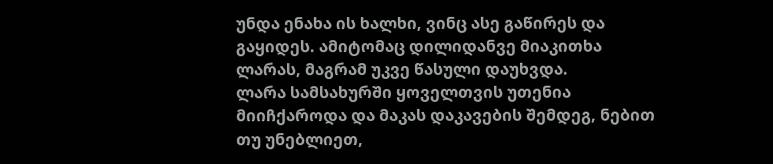უნდა ენახა ის ხალხი, ვინც ასე გაწირეს და გაყიდეს. ამიტომაც დილიდანვე მიაკითხა ლარას, მაგრამ უკვე წასული დაუხვდა.
ლარა სამსახურში ყოველთვის უთენია მიიჩქაროდა და მაკას დაკავების შემდეგ, ნებით თუ უნებლიეთ,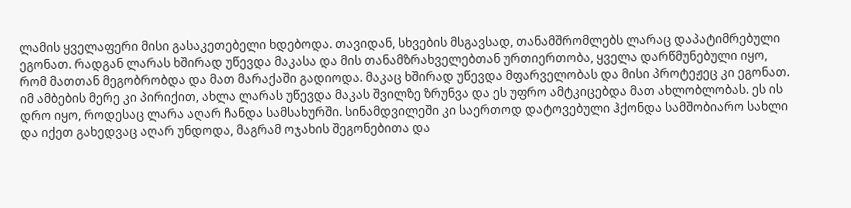ლამის ყველაფერი მისი გასაკეთებელი ხდებოდა. თავიდან, სხვების მსგავსად, თანამშრომლებს ლარაც დაპატიმრებული ეგონათ. რადგან ლარას ხშირად უწევდა მაკასა და მის თანამზრახველებთან ურთიერთობა, ყველა დარწმუნებული იყო, რომ მათთან მეგობრობდა და მათ მარაქაში გადიოდა. მაკაც ხშირად უწევდა მფარველობას და მისი პროტეჟეც კი ეგონათ. იმ ამბების მერე კი პირიქით, ახლა ლარას უწევდა მაკას შვილზე ზრუნვა და ეს უფრო ამტკიცებდა მათ ახლობლობას. ეს ის დრო იყო, როდესაც ლარა აღარ ჩანდა სამსახურში. სინამდვილეში კი საერთოდ დატოვებული ჰქონდა სამშობიარო სახლი და იქეთ გახედვაც აღარ უნდოდა, მაგრამ ოჯახის შეგონებითა და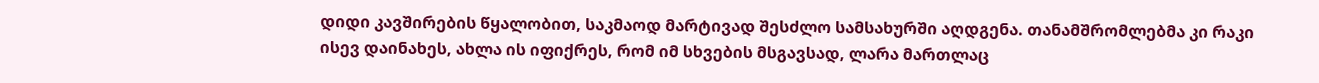დიდი კავშირების წყალობით, საკმაოდ მარტივად შესძლო სამსახურში აღდგენა. თანამშრომლებმა კი რაკი ისევ დაინახეს, ახლა ის იფიქრეს, რომ იმ სხვების მსგავსად, ლარა მართლაც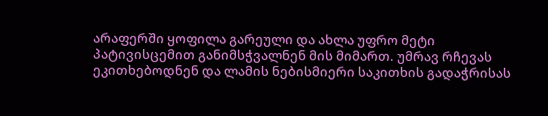არაფერში ყოფილა გარეული და ახლა უფრო მეტი პატივისცემით განიმსჭვალნენ მის მიმართ. უმრავ რჩევას ეკითხებოდნენ და ლამის ნებისმიერი საკითხის გადაჭრისას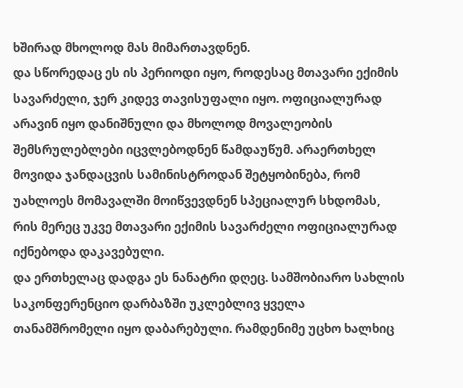ხშირად მხოლოდ მას მიმართავდნენ.
და სწორედაც ეს ის პერიოდი იყო, როდესაც მთავარი ექიმის სავარძელი, ჯერ კიდევ თავისუფალი იყო. ოფიციალურად არავინ იყო დანიშნული და მხოლოდ მოვალეობის შემსრულებლები იცვლებოდნენ წამდაუწუმ. არაერთხელ მოვიდა ჯანდაცვის სამინისტროდან შეტყობინება, რომ უახლოეს მომავალში მოიწვევდნენ სპეციალურ სხდომას, რის მერეც უკვე მთავარი ექიმის სავარძელი ოფიციალურად იქნებოდა დაკავებული.
და ერთხელაც დადგა ეს ნანატრი დღეც. სამშობიარო სახლის საკონფერენციო დარბაზში უკლებლივ ყველა თანამშრომელი იყო დაბარებული. რამდენიმე უცხო ხალხიც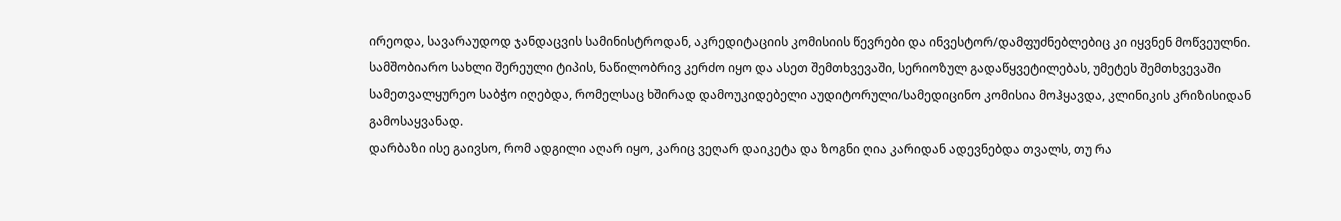ირეოდა, სავარაუდოდ ჯანდაცვის სამინისტროდან, აკრედიტაციის კომისიის წევრები და ინვესტორ/დამფუძნებლებიც კი იყვნენ მოწვეულნი.
სამშობიარო სახლი შერეული ტიპის, ნაწილობრივ კერძო იყო და ასეთ შემთხვევაში, სერიოზულ გადაწყვეტილებას, უმეტეს შემთხვევაში სამეთვალყურეო საბჭო იღებდა, რომელსაც ხშირად დამოუკიდებელი აუდიტორული/სამედიცინო კომისია მოჰყავდა, კლინიკის კრიზისიდან გამოსაყვანად.
დარბაზი ისე გაივსო, რომ ადგილი აღარ იყო, კარიც ვეღარ დაიკეტა და ზოგნი ღია კარიდან ადევნებდა თვალს, თუ რა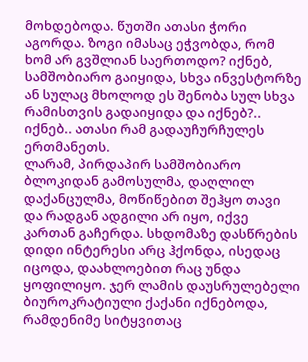მოხდებოდა. წუთში ათასი ჭორი აგორდა. ზოგი იმასაც ეჭვობდა, რომ ხომ არ გვშლიან საერთოდო? იქნებ, სამშობიარო გაიყიდა, სხვა ინვესტორზე ან სულაც მხოლოდ ეს შენობა სულ სხვა რამისთვის გადაიყიდა და იქნებ?.. იქნებ.. ათასი რამ გადაუჩურჩულეს ერთმანეთს.
ლარამ, პირდაპირ სამშობიარო ბლოკიდან გამოსულმა, დაღლილ დაქანცულმა, მოწიწებით შეჰყო თავი და რადგან ადგილი არ იყო, იქვე კართან გაჩერდა. სხდომაზე დასწრების დიდი ინტერესი არც ჰქონდა, ისედაც იცოდა, დაახლოებით რაც უნდა ყოფილიყო. ჯერ ლამის დაუსრულებელი ბიუროკრატიული ქაქანი იქნებოდა, რამდენიმე სიტყვითაც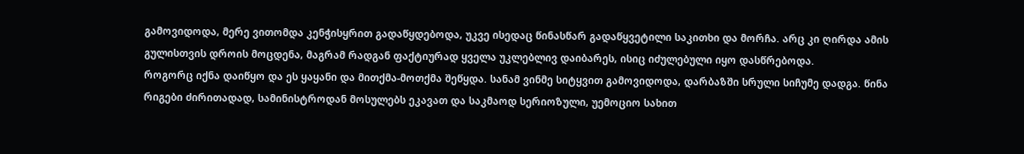გამოვიდოდა, მერე ვითომდა კენჭისყრით გადაწყდებოდა, უკვე ისედაც წინასწარ გადაწყვეტილი საკითხი და მორჩა. არც კი ღირდა ამის გულისთვის დროის მოცდენა, მაგრამ რადგან ფაქტიურად ყველა უკლებლივ დაიბარეს, ისიც იძულებული იყო დასწრებოდა.
როგორც იქნა დაიწყო და ეს ყაყანი და მითქმა-მოთქმა შეწყდა. სანამ ვინმე სიტყვით გამოვიდოდა, დარბაზში სრული სიჩუმე დადგა. წინა რიგები ძირითადად, სამინისტროდან მოსულებს ეკავათ და საკმაოდ სერიოზული, უემოციო სახით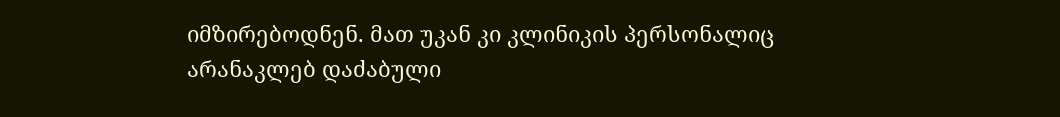იმზირებოდნენ. მათ უკან კი კლინიკის პერსონალიც არანაკლებ დაძაბული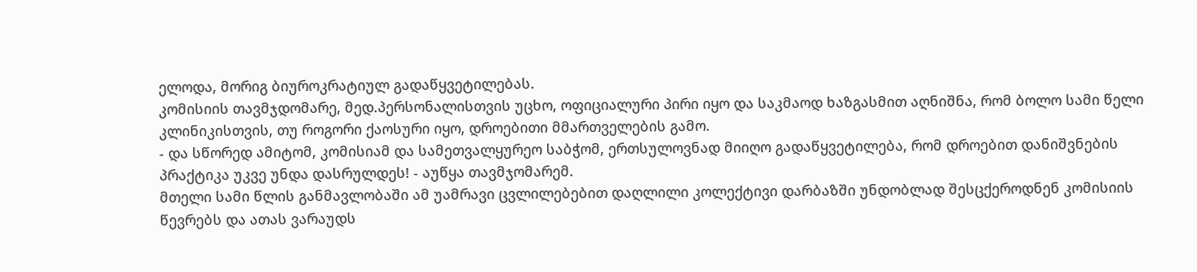ელოდა, მორიგ ბიუროკრატიულ გადაწყვეტილებას.
კომისიის თავმჯდომარე, მედ.პერსონალისთვის უცხო, ოფიციალური პირი იყო და საკმაოდ ხაზგასმით აღნიშნა, რომ ბოლო სამი წელი კლინიკისთვის, თუ როგორი ქაოსური იყო, დროებითი მმართველების გამო.
- და სწორედ ამიტომ, კომისიამ და სამეთვალყურეო საბჭომ, ერთსულოვნად მიიღო გადაწყვეტილება, რომ დროებით დანიშვნების პრაქტიკა უკვე უნდა დასრულდეს! - აუწყა თავმჯომარემ.
მთელი სამი წლის განმავლობაში ამ უამრავი ცვლილებებით დაღლილი კოლექტივი დარბაზში უნდობლად შესცქეროდნენ კომისიის წევრებს და ათას ვარაუდს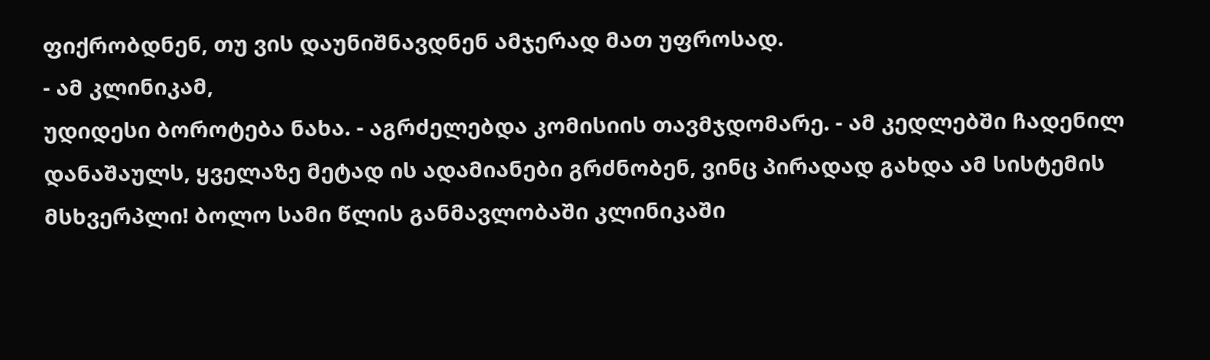ფიქრობდნენ, თუ ვის დაუნიშნავდნენ ამჯერად მათ უფროსად.
- ამ კლინიკამ,
უდიდესი ბოროტება ნახა. - აგრძელებდა კომისიის თავმჯდომარე. - ამ კედლებში ჩადენილ
დანაშაულს, ყველაზე მეტად ის ადამიანები გრძნობენ, ვინც პირადად გახდა ამ სისტემის
მსხვერპლი! ბოლო სამი წლის განმავლობაში კლინიკაში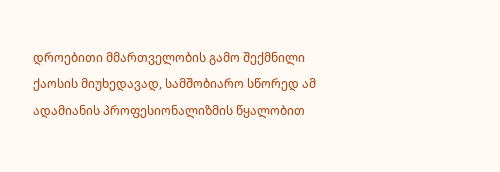დროებითი მმართველობის გამო შექმნილი
ქაოსის მიუხედავად, სამშობიარო სწორედ ამ ადამიანის პროფესიონალიზმის წყალობით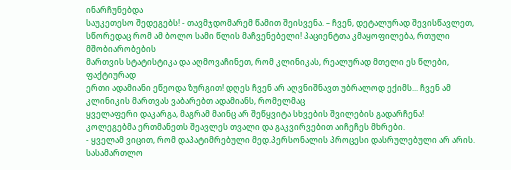ინარჩუნებდა
საუკეთესო შედეგებს! - თავმჯდომარემ წამით შეისვენა. – ჩვენ, დეტალურად შევისწავლეთ,
სწორედაც რომ ამ ბოლო სამი წლის მაჩვენებელი! პაციენტთა კმაყოფილება, რთული მშობიარობების
მართვის სტატისტიკა და აღმოვაჩინეთ, რომ კლინიკას, რეალურად მთელი ეს წლები, ფაქტიურად
ერთი ადამიანი ეწეოდა ზურგით! დღეს ჩვენ არ აღვნიშნავთ უბრალოდ ექიმს... ჩვენ ამ კლინიკის მართვას ვაბარებთ ადამიანს, რომელმაც
ყველაფერი დაკარგა, მაგრამ მაინც არ შეწყვიტა სხვების შვილების გადარჩენა!
კოლეგებმა ერთმანეთს შეავლეს თვალი და გაკვირვებით აიჩეჩეს მხრები.
- ყველამ ვიცით, რომ დაპატიმრებული მედ.პერსონალის პროცესი დასრულებული არ არის. სასამართლო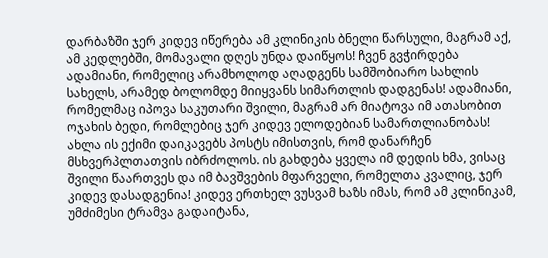დარბაზში ჯერ კიდევ იწერება ამ კლინიკის ბნელი წარსული, მაგრამ აქ, ამ კედლებში, მომავალი დღეს უნდა დაიწყოს! ჩვენ გვჭირდება ადამიანი, რომელიც არამხოლოდ აღადგენს სამშობიარო სახლის სახელს, არამედ ბოლომდე მიიყვანს სიმართლის დადგენას! ადამიანი, რომელმაც იპოვა საკუთარი შვილი, მაგრამ არ მიატოვა იმ ათასობით ოჯახის ბედი, რომლებიც ჯერ კიდევ ელოდებიან სამართლიანობას! ახლა ის ექიმი დაიკავებს პოსტს იმისთვის, რომ დანარჩენ მსხვერპლთათვის იბრძოლოს. ის გახდება ყველა იმ დედის ხმა, ვისაც შვილი წაართვეს და იმ ბავშვების მფარველი, რომელთა კვალიც, ჯერ კიდევ დასადგენია! კიდევ ერთხელ ვუსვამ ხაზს იმას, რომ ამ კლინიკამ, უმძიმესი ტრამვა გადაიტანა,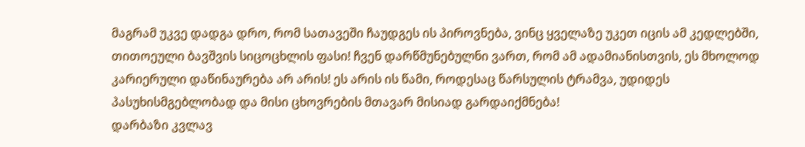მაგრამ უკვე დადგა დრო, რომ სათავეში ჩაუდგეს ის პიროვნება, ვინც ყველაზე უკეთ იცის ამ კედლებში, თითოეული ბავშვის სიცოცხლის ფასი! ჩვენ დარწმუნებულნი ვართ, რომ ამ ადამიანისთვის, ეს მხოლოდ კარიერული დაწინაურება არ არის! ეს არის ის წამი, როდესაც წარსულის ტრამვა, უდიდეს პასუხისმგებლობად და მისი ცხოვრების მთავარ მისიად გარდაიქმნება!
დარბაზი კვლავ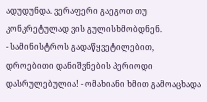ადუდუნდა. ვერაფერი გაეგოთ თუ კონკრეტულად ვის გულისხმობდნენ.
- სამინისტროს გადაწყვეტილებით, დროებითი დანიშვნების პერიოდი დასრულებულია! - ომახიანი ხმით გამოაცხადა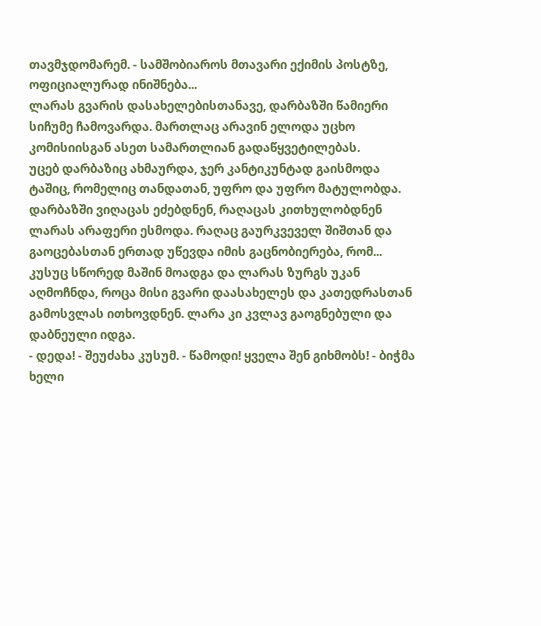თავმჯდომარემ. - სამშობიაროს მთავარი ექიმის პოსტზე, ოფიციალურად ინიშნება...
ლარას გვარის დასახელებისთანავე, დარბაზში წამიერი სიჩუმე ჩამოვარდა. მართლაც არავინ ელოდა უცხო კომისიისგან ასეთ სამართლიან გადაწყვეტილებას.
უცებ დარბაზიც ახმაურდა, ჯერ კანტიკუნტად გაისმოდა ტაშიც, რომელიც თანდათან, უფრო და უფრო მატულობდა. დარბაზში ვიღაცას ეძებდნენ, რაღაცას კითხულობდნენ ლარას არაფერი ესმოდა. რაღაც გაურკვეველ შიშთან და გაოცებასთან ერთად უწევდა იმის გაცნობიერება, რომ...
კუსუც სწორედ მაშინ მოადგა და ლარას ზურგს უკან აღმოჩნდა, როცა მისი გვარი დაასახელეს და კათედრასთან გამოსვლას ითხოვდნენ. ლარა კი კვლავ გაოგნებული და დაბნეული იდგა.
- დედა! - შეუძახა კუსუმ. - წამოდი! ყველა შენ გიხმობს! - ბიჭმა ხელი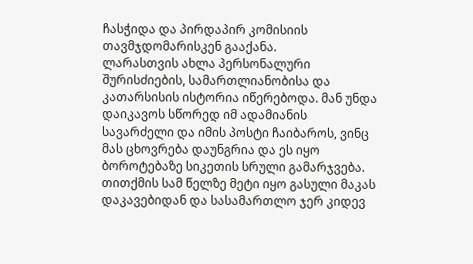ჩასჭიდა და პირდაპირ კომისიის თავმჯდომარისკენ გააქანა.
ლარასთვის ახლა პერსონალური შურისძიების, სამართლიანობისა და კათარსისის ისტორია იწერებოდა. მან უნდა დაიკავოს სწორედ იმ ადამიანის სავარძელი და იმის პოსტი ჩაიბაროს, ვინც მას ცხოვრება დაუნგრია და ეს იყო ბოროტებაზე სიკეთის სრული გამარჯვება.
თითქმის სამ წელზე მეტი იყო გასული მაკას დაკავებიდან და სასამართლო ჯერ კიდევ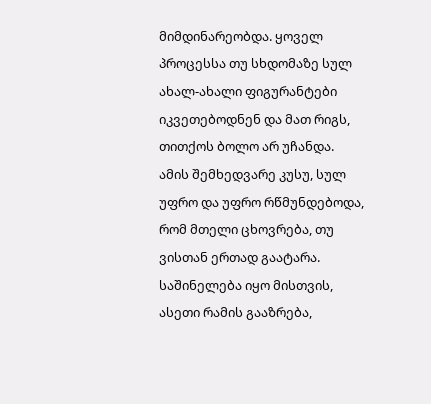მიმდინარეობდა. ყოველ პროცესსა თუ სხდომაზე სულ ახალ-ახალი ფიგურანტები იკვეთებოდნენ და მათ რიგს, თითქოს ბოლო არ უჩანდა.
ამის შემხედვარე კუსუ, სულ უფრო და უფრო რწმუნდებოდა, რომ მთელი ცხოვრება, თუ ვისთან ერთად გაატარა. საშინელება იყო მისთვის, ასეთი რამის გააზრება,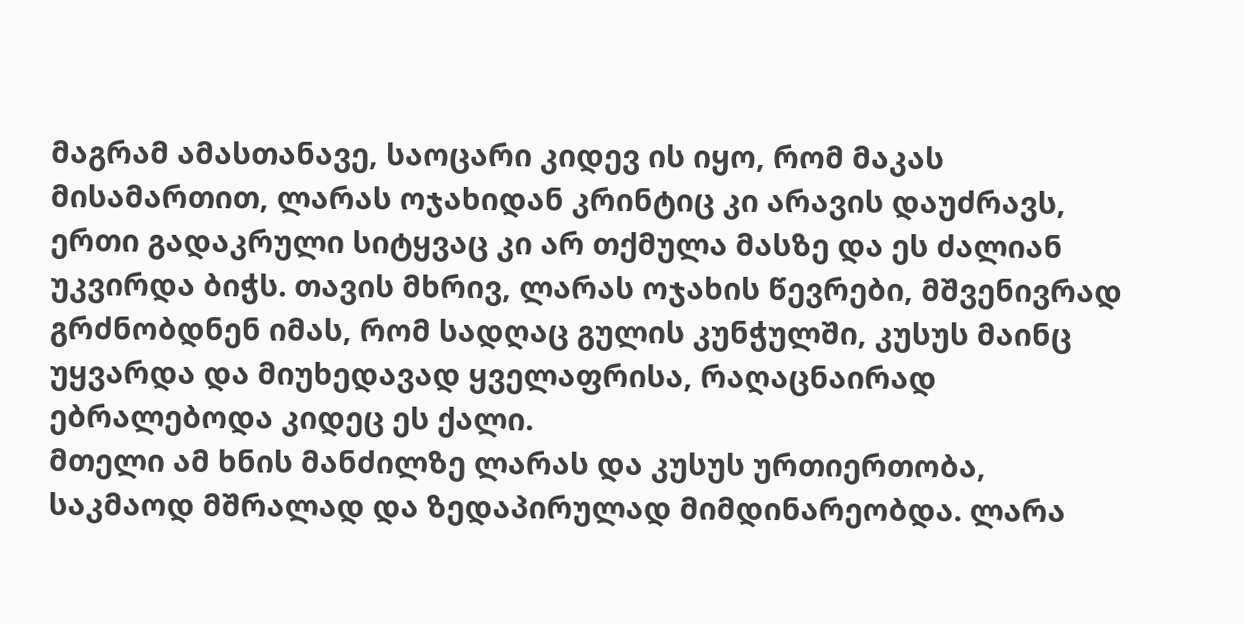მაგრამ ამასთანავე, საოცარი კიდევ ის იყო, რომ მაკას მისამართით, ლარას ოჯახიდან კრინტიც კი არავის დაუძრავს, ერთი გადაკრული სიტყვაც კი არ თქმულა მასზე და ეს ძალიან უკვირდა ბიჭს. თავის მხრივ, ლარას ოჯახის წევრები, მშვენივრად გრძნობდნენ იმას, რომ სადღაც გულის კუნჭულში, კუსუს მაინც უყვარდა და მიუხედავად ყველაფრისა, რაღაცნაირად ებრალებოდა კიდეც ეს ქალი.
მთელი ამ ხნის მანძილზე ლარას და კუსუს ურთიერთობა, საკმაოდ მშრალად და ზედაპირულად მიმდინარეობდა. ლარა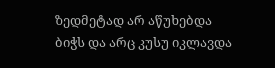ზედმეტად არ აწუხებდა ბიჭს და არც კუსუ იკლავდა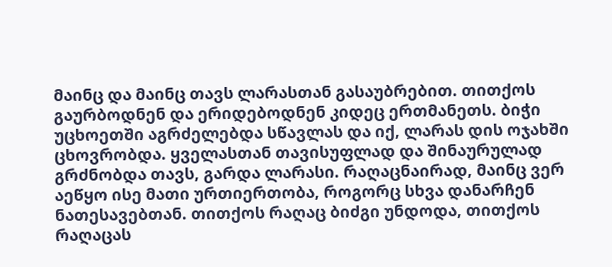მაინც და მაინც თავს ლარასთან გასაუბრებით. თითქოს გაურბოდნენ და ერიდებოდნენ კიდეც ერთმანეთს. ბიჭი უცხოეთში აგრძელებდა სწავლას და იქ, ლარას დის ოჯახში ცხოვრობდა. ყველასთან თავისუფლად და შინაურულად გრძნობდა თავს, გარდა ლარასი. რაღაცნაირად, მაინც ვერ აეწყო ისე მათი ურთიერთობა, როგორც სხვა დანარჩენ ნათესავებთან. თითქოს რაღაც ბიძგი უნდოდა, თითქოს რაღაცას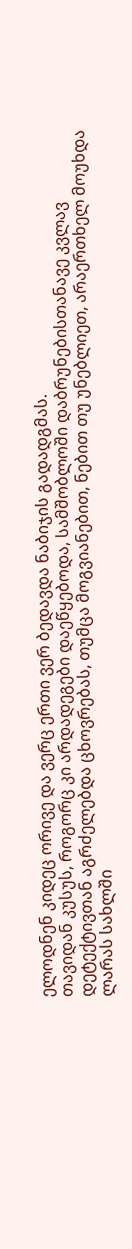ელოდნენ კიდეც ორივე და ვერც ერთი ვერ ბედავდა ნაბიჯის გადადგმას.
თავიდან კუსუს, როგორც კი არდადეგები დაეწყებოდა, სამშობლოში დაბრუნებისთანავე კვლავ დეტექტივთან აგრძელებდა ცხოვრებას, თუმცა მოგვიანებით, ნებით თუ უნებლიეთ, არაერთხელ მოუხდა ლარას სახლში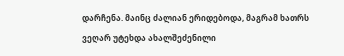დარჩენა. მაინც ძალიან ერიდებოდა, მაგრამ ხათრს ვეღარ უტეხდა ახალშეძენილი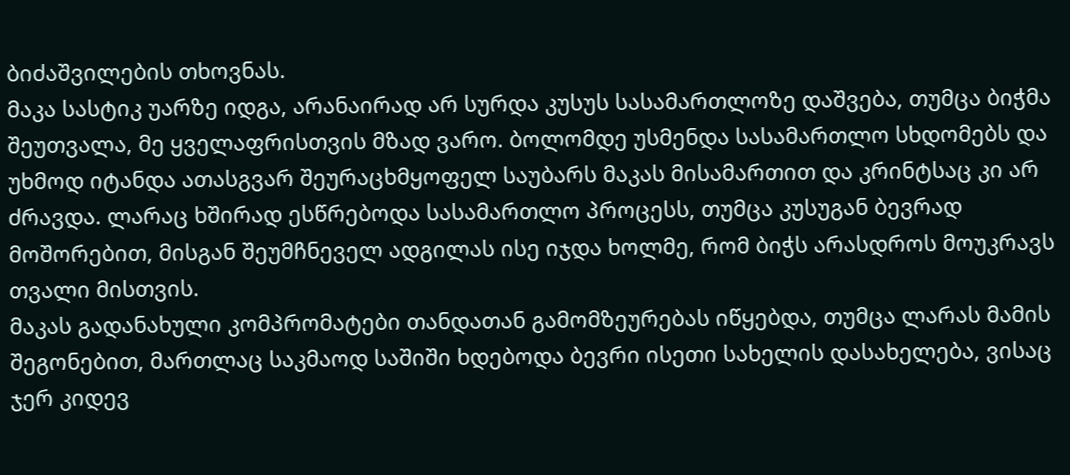ბიძაშვილების თხოვნას.
მაკა სასტიკ უარზე იდგა, არანაირად არ სურდა კუსუს სასამართლოზე დაშვება, თუმცა ბიჭმა შეუთვალა, მე ყველაფრისთვის მზად ვარო. ბოლომდე უსმენდა სასამართლო სხდომებს და უხმოდ იტანდა ათასგვარ შეურაცხმყოფელ საუბარს მაკას მისამართით და კრინტსაც კი არ ძრავდა. ლარაც ხშირად ესწრებოდა სასამართლო პროცესს, თუმცა კუსუგან ბევრად მოშორებით, მისგან შეუმჩნეველ ადგილას ისე იჯდა ხოლმე, რომ ბიჭს არასდროს მოუკრავს თვალი მისთვის.
მაკას გადანახული კომპრომატები თანდათან გამომზეურებას იწყებდა, თუმცა ლარას მამის შეგონებით, მართლაც საკმაოდ საშიში ხდებოდა ბევრი ისეთი სახელის დასახელება, ვისაც ჯერ კიდევ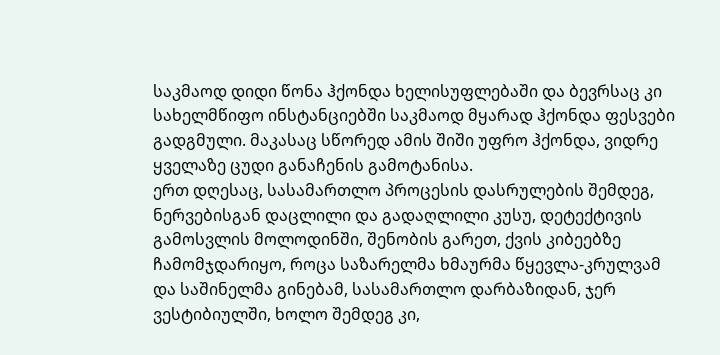საკმაოდ დიდი წონა ჰქონდა ხელისუფლებაში და ბევრსაც კი სახელმწიფო ინსტანციებში საკმაოდ მყარად ჰქონდა ფესვები გადგმული. მაკასაც სწორედ ამის შიში უფრო ჰქონდა, ვიდრე ყველაზე ცუდი განაჩენის გამოტანისა.
ერთ დღესაც, სასამართლო პროცესის დასრულების შემდეგ, ნერვებისგან დაცლილი და გადაღლილი კუსუ, დეტექტივის გამოსვლის მოლოდინში, შენობის გარეთ, ქვის კიბეებზე ჩამომჯდარიყო, როცა საზარელმა ხმაურმა წყევლა-კრულვამ და საშინელმა გინებამ, სასამართლო დარბაზიდან, ჯერ ვესტიბიულში, ხოლო შემდეგ კი,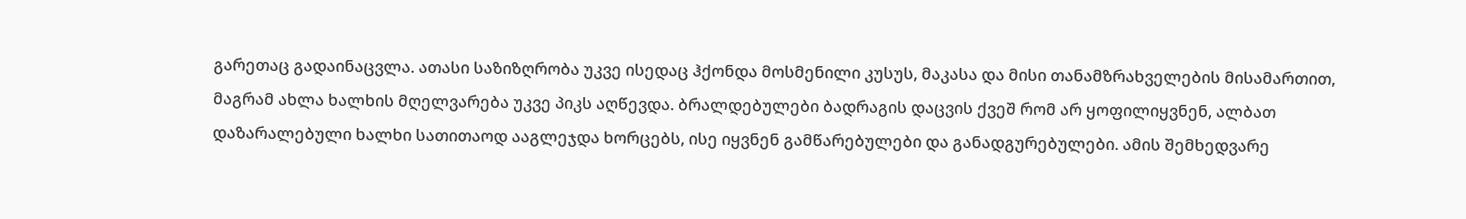გარეთაც გადაინაცვლა. ათასი საზიზღრობა უკვე ისედაც ჰქონდა მოსმენილი კუსუს, მაკასა და მისი თანამზრახველების მისამართით, მაგრამ ახლა ხალხის მღელვარება უკვე პიკს აღწევდა. ბრალდებულები ბადრაგის დაცვის ქვეშ რომ არ ყოფილიყვნენ, ალბათ დაზარალებული ხალხი სათითაოდ ააგლეჯდა ხორცებს, ისე იყვნენ გამწარებულები და განადგურებულები. ამის შემხედვარე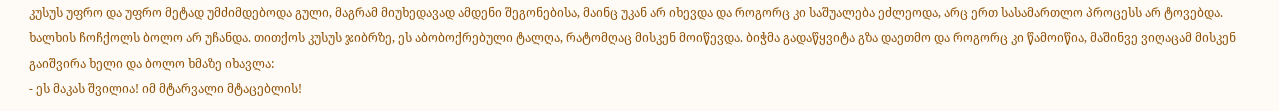კუსუს უფრო და უფრო მეტად უმძიმდებოდა გული, მაგრამ მიუხედავად ამდენი შეგონებისა, მაინც უკან არ იხევდა და როგორც კი საშუალება ეძლეოდა, არც ერთ სასამართლო პროცესს არ ტოვებდა.
ხალხის ჩოჩქოლს ბოლო არ უჩანდა. თითქოს კუსუს ჯიბრზე, ეს აბობოქრებული ტალღა, რატომღაც მისკენ მოიწევდა. ბიჭმა გადაწყვიტა გზა დაეთმო და როგორც კი წამოიწია, მაშინვე ვიღაცამ მისკენ გაიშვირა ხელი და ბოლო ხმაზე იხავლა:
- ეს მაკას შვილია! იმ მტარვალი მტაცებლის!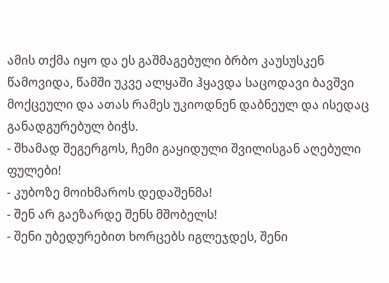ამის თქმა იყო და ეს გაშმაგებული ბრბო კაუსუსკენ წამოვიდა, წამში უკვე ალყაში ჰყავდა საცოდავი ბავშვი მოქცეული და ათას რამეს უკიოდნენ დაბნეულ და ისედაც განადგურებულ ბიჭს.
- შხამად შეგერგოს, ჩემი გაყიდული შვილისგან აღებული ფულები!
- კუბოზე მოიხმაროს დედაშენმა!
- შენ არ გაეზარდე შენს მშობელს!
- შენი უბედურებით ხორცებს იგლეჯდეს, შენი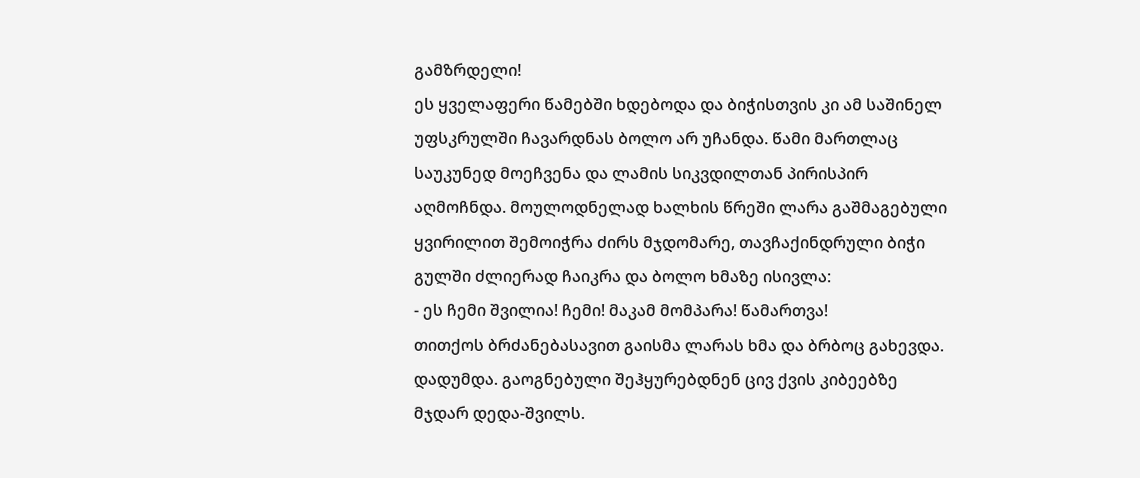გამზრდელი!
ეს ყველაფერი წამებში ხდებოდა და ბიჭისთვის კი ამ საშინელ უფსკრულში ჩავარდნას ბოლო არ უჩანდა. წამი მართლაც საუკუნედ მოეჩვენა და ლამის სიკვდილთან პირისპირ აღმოჩნდა. მოულოდნელად ხალხის წრეში ლარა გაშმაგებული ყვირილით შემოიჭრა ძირს მჯდომარე, თავჩაქინდრული ბიჭი გულში ძლიერად ჩაიკრა და ბოლო ხმაზე ისივლა:
- ეს ჩემი შვილია! ჩემი! მაკამ მომპარა! წამართვა!
თითქოს ბრძანებასავით გაისმა ლარას ხმა და ბრბოც გახევდა. დადუმდა. გაოგნებული შეჰყურებდნენ ცივ ქვის კიბეებზე მჯდარ დედა-შვილს.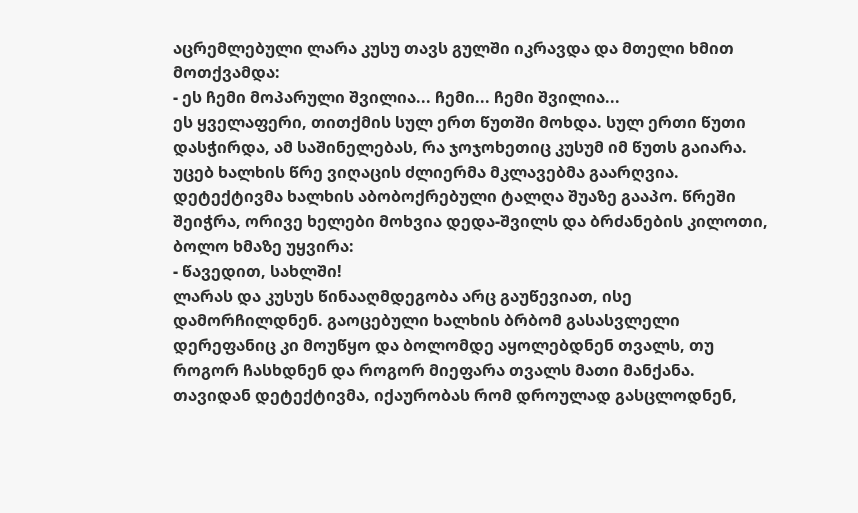აცრემლებული ლარა კუსუ თავს გულში იკრავდა და მთელი ხმით მოთქვამდა:
- ეს ჩემი მოპარული შვილია... ჩემი... ჩემი შვილია...
ეს ყველაფერი, თითქმის სულ ერთ წუთში მოხდა. სულ ერთი წუთი დასჭირდა, ამ საშინელებას, რა ჯოჯოხეთიც კუსუმ იმ წუთს გაიარა.
უცებ ხალხის წრე ვიღაცის ძლიერმა მკლავებმა გაარღვია. დეტექტივმა ხალხის აბობოქრებული ტალღა შუაზე გააპო. წრეში შეიჭრა, ორივე ხელები მოხვია დედა-შვილს და ბრძანების კილოთი, ბოლო ხმაზე უყვირა:
- წავედით, სახლში!
ლარას და კუსუს წინააღმდეგობა არც გაუწევიათ, ისე დამორჩილდნენ. გაოცებული ხალხის ბრბომ გასასვლელი დერეფანიც კი მოუწყო და ბოლომდე აყოლებდნენ თვალს, თუ როგორ ჩასხდნენ და როგორ მიეფარა თვალს მათი მანქანა.
თავიდან დეტექტივმა, იქაურობას რომ დროულად გასცლოდნენ,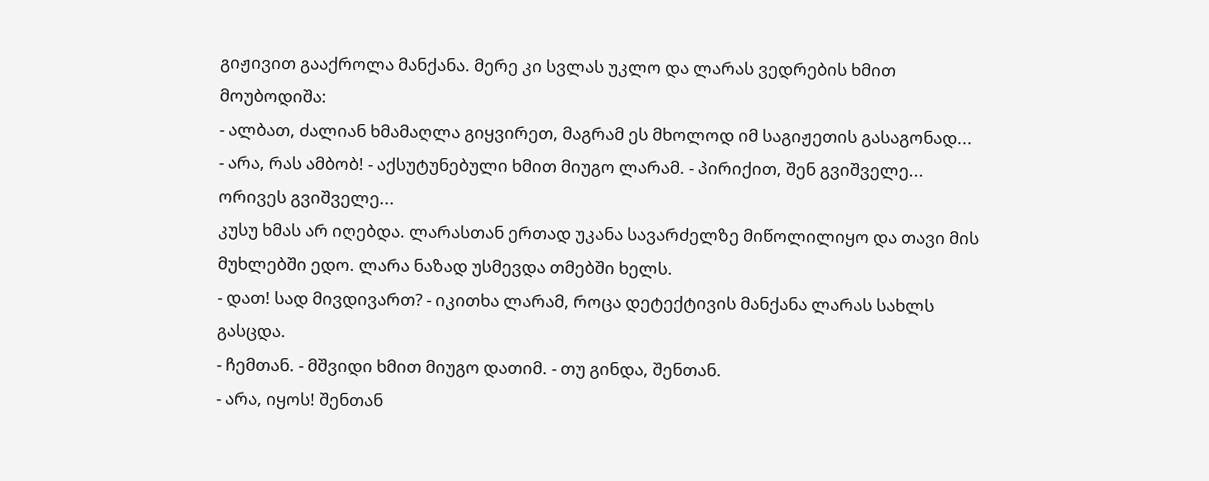გიჟივით გააქროლა მანქანა. მერე კი სვლას უკლო და ლარას ვედრების ხმით მოუბოდიშა:
- ალბათ, ძალიან ხმამაღლა გიყვირეთ, მაგრამ ეს მხოლოდ იმ საგიჟეთის გასაგონად...
- არა, რას ამბობ! - აქსუტუნებული ხმით მიუგო ლარამ. - პირიქით, შენ გვიშველე... ორივეს გვიშველე...
კუსუ ხმას არ იღებდა. ლარასთან ერთად უკანა სავარძელზე მიწოლილიყო და თავი მის მუხლებში ედო. ლარა ნაზად უსმევდა თმებში ხელს.
- დათ! სად მივდივართ? - იკითხა ლარამ, როცა დეტექტივის მანქანა ლარას სახლს გასცდა.
- ჩემთან. - მშვიდი ხმით მიუგო დათიმ. - თუ გინდა, შენთან.
- არა, იყოს! შენთან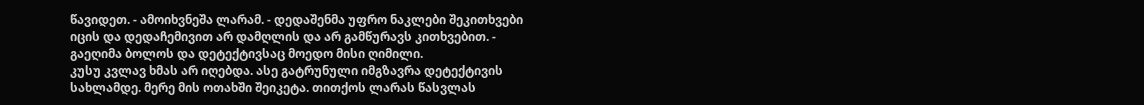წავიდეთ. - ამოიხვნეშა ლარამ. - დედაშენმა უფრო ნაკლები შეკითხვები იცის და დედაჩემივით არ დამღლის და არ გამწურავს კითხვებით. - გაეღიმა ბოლოს და დეტექტივსაც მოედო მისი ღიმილი.
კუსუ კვლავ ხმას არ იღებდა. ასე გატრუნული იმგზავრა დეტექტივის სახლამდე. მერე მის ოთახში შეიკეტა. თითქოს ლარას წასვლას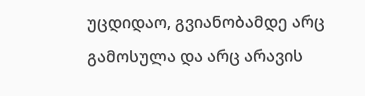უცდიდაო, გვიანობამდე არც გამოსულა და არც არავის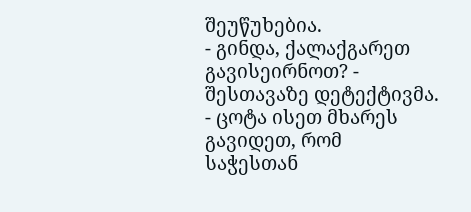შეუწუხებია.
- გინდა, ქალაქგარეთ გავისეირნოთ? - შესთავაზე დეტექტივმა. - ცოტა ისეთ მხარეს გავიდეთ, რომ საჭესთან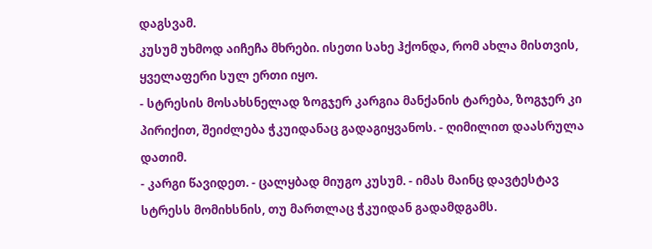დაგსვამ.
კუსუმ უხმოდ აიჩეჩა მხრები. ისეთი სახე ჰქონდა, რომ ახლა მისთვის, ყველაფერი სულ ერთი იყო.
- სტრესის მოსახსნელად ზოგჯერ კარგია მანქანის ტარება, ზოგჯერ კი პირიქით, შეიძლება ჭკუიდანაც გადაგიყვანოს. - ღიმილით დაასრულა დათიმ.
- კარგი წავიდეთ. - ცალყბად მიუგო კუსუმ. - იმას მაინც დავტესტავ სტრესს მომიხსნის, თუ მართლაც ჭკუიდან გადამდგამს.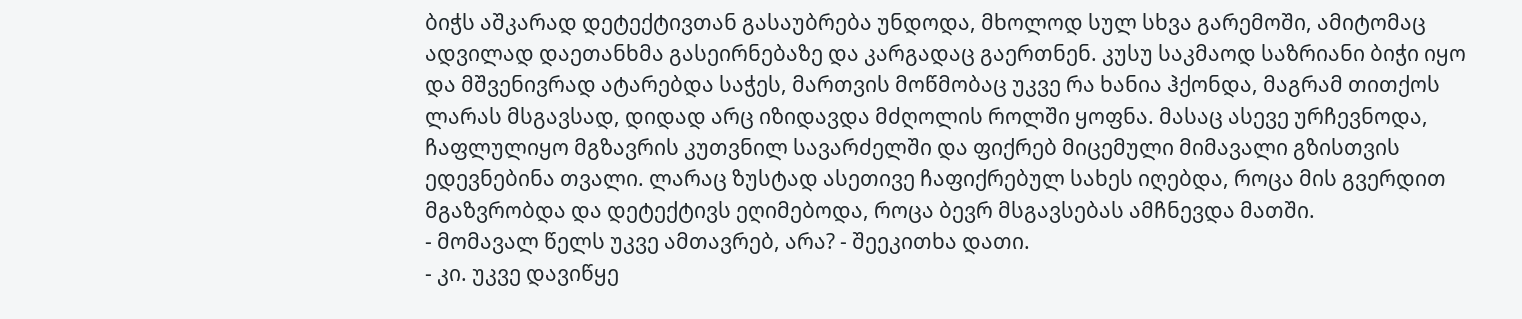ბიჭს აშკარად დეტექტივთან გასაუბრება უნდოდა, მხოლოდ სულ სხვა გარემოში, ამიტომაც ადვილად დაეთანხმა გასეირნებაზე და კარგადაც გაერთნენ. კუსუ საკმაოდ საზრიანი ბიჭი იყო და მშვენივრად ატარებდა საჭეს, მართვის მოწმობაც უკვე რა ხანია ჰქონდა, მაგრამ თითქოს ლარას მსგავსად, დიდად არც იზიდავდა მძღოლის როლში ყოფნა. მასაც ასევე ურჩევნოდა, ჩაფლულიყო მგზავრის კუთვნილ სავარძელში და ფიქრებ მიცემული მიმავალი გზისთვის ედევნებინა თვალი. ლარაც ზუსტად ასეთივე ჩაფიქრებულ სახეს იღებდა, როცა მის გვერდით მგაზვრობდა და დეტექტივს ეღიმებოდა, როცა ბევრ მსგავსებას ამჩნევდა მათში.
- მომავალ წელს უკვე ამთავრებ, არა? - შეეკითხა დათი.
- კი. უკვე დავიწყე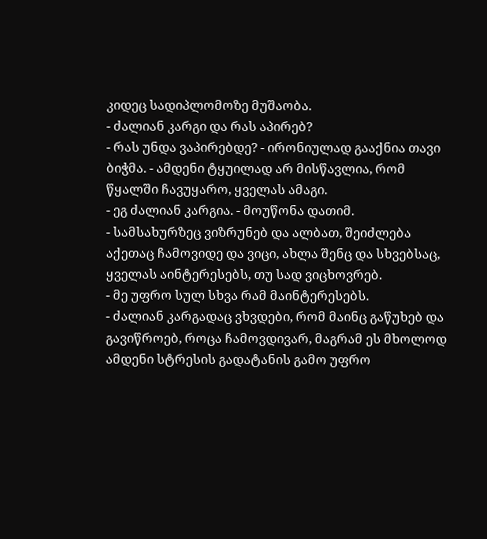კიდეც სადიპლომოზე მუშაობა.
- ძალიან კარგი და რას აპირებ?
- რას უნდა ვაპირებდე? - ირონიულად გააქნია თავი ბიჭმა. - ამდენი ტყუილად არ მისწავლია, რომ წყალში ჩავუყარო, ყველას ამაგი.
- ეგ ძალიან კარგია. - მოუწონა დათიმ.
- სამსახურზეც ვიზრუნებ და ალბათ, შეიძლება აქეთაც ჩამოვიდე და ვიცი, ახლა შენც და სხვებსაც, ყველას აინტერესებს, თუ სად ვიცხოვრებ.
- მე უფრო სულ სხვა რამ მაინტერესებს.
- ძალიან კარგადაც ვხვდები, რომ მაინც გაწუხებ და გავიწროებ, როცა ჩამოვდივარ, მაგრამ ეს მხოლოდ ამდენი სტრესის გადატანის გამო უფრო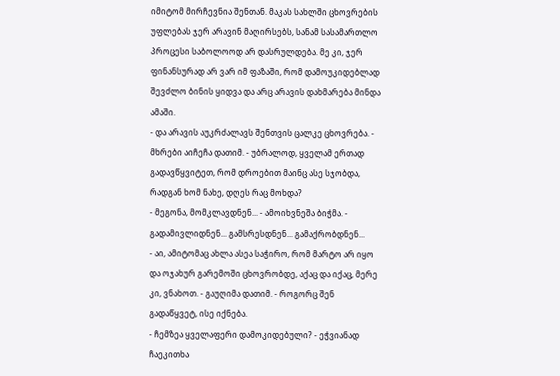იმიტომ მირჩევნია შენთან. მაკას სახლში ცხოვრების უფლებას ჯერ არავინ მაღირსებს, სანამ სასამართლო პროცესი საბოლოოდ არ დასრულდება. მე კი, ჯერ ფინანსურად არ ვარ იმ ფაზაში, რომ დამოუკიდებლად შევძლო ბინის ყიდვა და არც არავის დახმარება მინდა ამაში.
- და არავის აუკრძალავს შენთვის ცალკე ცხოვრება. - მხრები აიჩეჩა დათიმ. - უბრალოდ, ყველამ ერთად გადავწყვიტეთ, რომ დროებით მაინც ასე სჯობდა, რადგან ხომ ნახე, დღეს რაც მოხდა?
- მეგონა, მომკლავდნენ... - ამოიხვნეშა ბიჭმა. - გადამივლიდნენ... გამსრესდნენ... გამაქრობდნენ...
- აი, ამიტომაც ახლა ასეა საჭირო, რომ მარტო არ იყო და ოჯახურ გარემოში ცხოვრობდე, აქაც და იქაც, მერე კი, ვნახოთ. - გაუღიმა დათიმ. - როგორც შენ გადაწყვეტ, ისე იქნება.
- ჩემზეა ყველაფერი დამოკიდებული? - ეჭვიანად ჩაეკითხა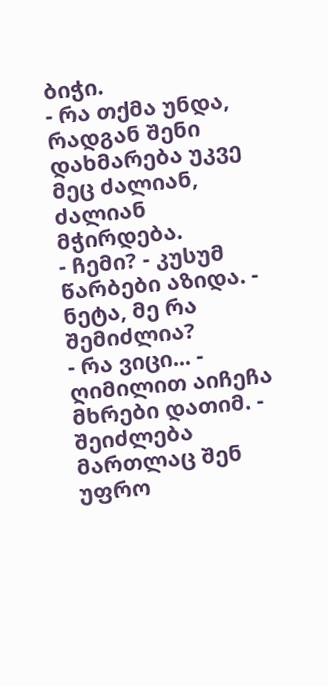ბიჭი.
- რა თქმა უნდა, რადგან შენი დახმარება უკვე მეც ძალიან, ძალიან მჭირდება.
- ჩემი? - კუსუმ წარბები აზიდა. - ნეტა, მე რა შემიძლია?
- რა ვიცი... - ღიმილით აიჩეჩა მხრები დათიმ. - შეიძლება მართლაც შენ უფრო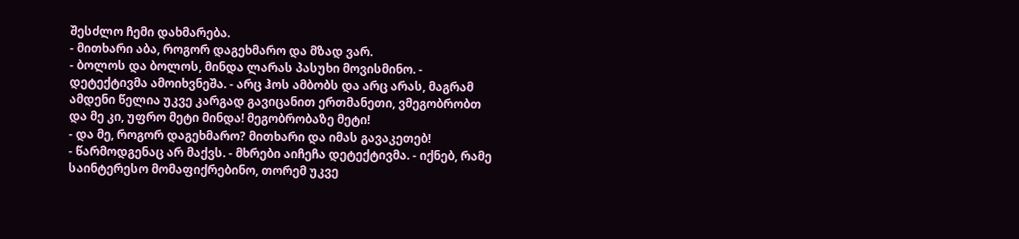შესძლო ჩემი დახმარება.
- მითხარი აბა, როგორ დაგეხმარო და მზად ვარ.
- ბოლოს და ბოლოს, მინდა ლარას პასუხი მოვისმინო. - დეტექტივმა ამოიხვნეშა. - არც ჰოს ამბობს და არც არას, მაგრამ ამდენი წელია უკვე კარგად გავიცანით ერთმანეთი, ვმეგობრობთ და მე კი, უფრო მეტი მინდა! მეგობრობაზე მეტი!
- და მე, როგორ დაგეხმარო? მითხარი და იმას გავაკეთებ!
- წარმოდგენაც არ მაქვს. - მხრები აიჩეჩა დეტექტივმა. - იქნებ, რამე საინტერესო მომაფიქრებინო, თორემ უკვე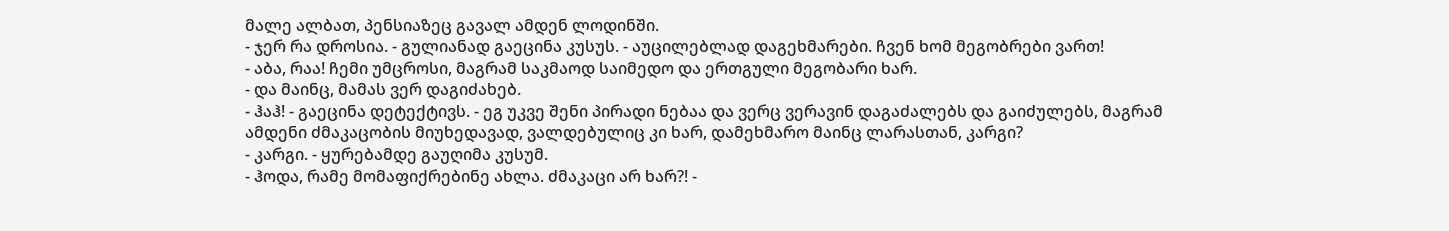მალე ალბათ, პენსიაზეც გავალ ამდენ ლოდინში.
- ჯერ რა დროსია. - გულიანად გაეცინა კუსუს. - აუცილებლად დაგეხმარები. ჩვენ ხომ მეგობრები ვართ!
- აბა, რაა! ჩემი უმცროსი, მაგრამ საკმაოდ საიმედო და ერთგული მეგობარი ხარ.
- და მაინც, მამას ვერ დაგიძახებ.
- ჰაჰ! - გაეცინა დეტექტივს. - ეგ უკვე შენი პირადი ნებაა და ვერც ვერავინ დაგაძალებს და გაიძულებს, მაგრამ ამდენი ძმაკაცობის მიუხედავად, ვალდებულიც კი ხარ, დამეხმარო მაინც ლარასთან, კარგი?
- კარგი. - ყურებამდე გაუღიმა კუსუმ.
- ჰოდა, რამე მომაფიქრებინე ახლა. ძმაკაცი არ ხარ?! -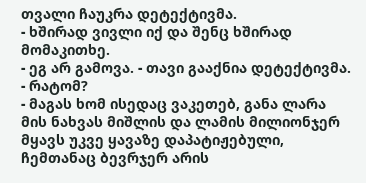თვალი ჩაუკრა დეტექტივმა.
- ხშირად ვივლი იქ და შენც ხშირად მომაკითხე.
- ეგ არ გამოვა. - თავი გააქნია დეტექტივმა.
- რატომ?
- მაგას ხომ ისედაც ვაკეთებ, განა ლარა მის ნახვას მიშლის და ლამის მილიონჯერ მყავს უკვე ყავაზე დაპატიჟებული, ჩემთანაც ბევრჯერ არის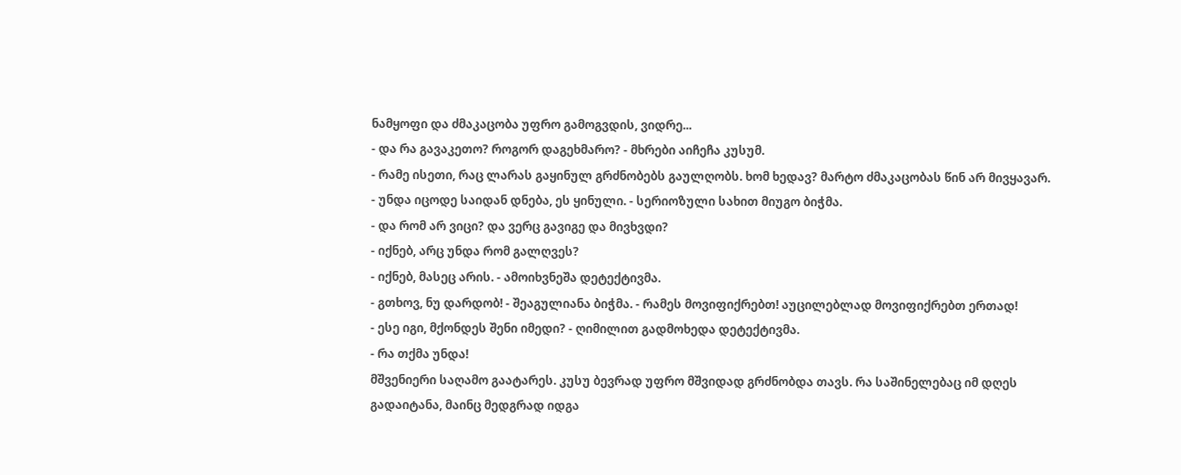ნამყოფი და ძმაკაცობა უფრო გამოგვდის, ვიდრე...
- და რა გავაკეთო? როგორ დაგეხმარო? - მხრები აიჩეჩა კუსუმ.
- რამე ისეთი, რაც ლარას გაყინულ გრძნობებს გაულღობს. ხომ ხედავ? მარტო ძმაკაცობას წინ არ მივყავარ.
- უნდა იცოდე საიდან დნება, ეს ყინული. - სერიოზული სახით მიუგო ბიჭმა.
- და რომ არ ვიცი? და ვერც გავიგე და მივხვდი?
- იქნებ, არც უნდა რომ გალღვეს?
- იქნებ, მასეც არის. - ამოიხვნეშა დეტექტივმა.
- გთხოვ, ნუ დარდობ! - შეაგულიანა ბიჭმა. - რამეს მოვიფიქრებთ! აუცილებლად მოვიფიქრებთ ერთად!
- ესე იგი, მქონდეს შენი იმედი? - ღიმილით გადმოხედა დეტექტივმა.
- რა თქმა უნდა!
მშვენიერი საღამო გაატარეს. კუსუ ბევრად უფრო მშვიდად გრძნობდა თავს. რა საშინელებაც იმ დღეს გადაიტანა, მაინც მედგრად იდგა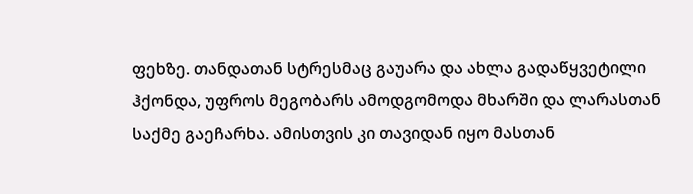ფეხზე. თანდათან სტრესმაც გაუარა და ახლა გადაწყვეტილი ჰქონდა, უფროს მეგობარს ამოდგომოდა მხარში და ლარასთან საქმე გაეჩარხა. ამისთვის კი თავიდან იყო მასთან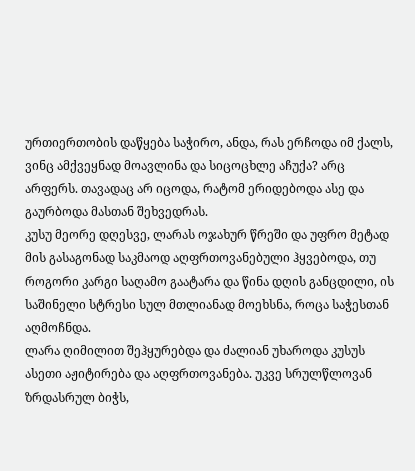ურთიერთობის დაწყება საჭირო, ანდა, რას ერჩოდა იმ ქალს, ვინც ამქვეყნად მოავლინა და სიცოცხლე აჩუქა? არც არფერს. თავადაც არ იცოდა, რატომ ერიდებოდა ასე და გაურბოდა მასთან შეხვედრას.
კუსუ მეორე დღესვე, ლარას ოჯახურ წრეში და უფრო მეტად მის გასაგონად საკმაოდ აღფრთოვანებული ჰყვებოდა, თუ როგორი კარგი საღამო გაატარა და წინა დღის განცდილი, ის საშინელი სტრესი სულ მთლიანად მოეხსნა, როცა საჭესთან აღმოჩნდა.
ლარა ღიმილით შეჰყურებდა და ძალიან უხაროდა კუსუს ასეთი აჟიტირება და აღფრთოვანება. უკვე სრულწლოვან ზრდასრულ ბიჭს,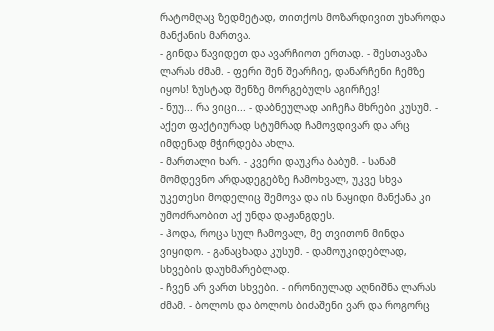რატომღაც ზედმეტად, თითქოს მოზარდივით უხაროდა მანქანის მართვა.
- გინდა წავიდეთ და ავარჩიოთ ერთად. - შესთავაზა ლარას ძმამ. - ფერი შენ შეარჩიე, დანარჩენი ჩემზე იყოს! ზუსტად შენზე მორგებულს აგირჩევ!
- ნუუ... რა ვიცი... - დაბნეულად აიჩეჩა მხრები კუსუმ. - აქეთ ფაქტიურად სტუმრად ჩამოვდივარ და არც იმდენად მჭირდება ახლა.
- მართალი ხარ. - კვერი დაუკრა ბაბუმ. - სანამ მომდევნო არდადეგებზე ჩამოხვალ, უკვე სხვა უკეთესი მოდელიც შემოვა და ის ნაყიდი მანქანა კი უმოძრაობით აქ უნდა დაჟანგდეს.
- ჰოდა, როცა სულ ჩამოვალ, მე თვითონ მინდა ვიყიდო. - განაცხადა კუსუმ. - დამოუკიდებლად, სხვების დაუხმარებლად.
- ჩვენ არ ვართ სხვები. - ირონიულად აღნიშნა ლარას ძმამ. - ბოლოს და ბოლოს ბიძაშენი ვარ და როგორც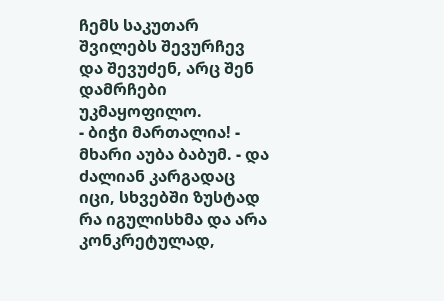ჩემს საკუთარ შვილებს შევურჩევ და შევუძენ, არც შენ დამრჩები უკმაყოფილო.
- ბიჭი მართალია! - მხარი აუბა ბაბუმ. - და ძალიან კარგადაც იცი, სხვებში ზუსტად რა იგულისხმა და არა კონკრეტულად,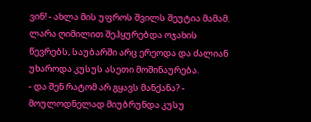ვინ! - ახლა მის უფროს შვილს შეუტია მამამ.
ლარა ღიმილით შეჰყურებდა ოჯახის წევრებს, საუბარში არც ერეოდა და ძალიან უხაროდა კუსუს ასეთი მოშინაურება.
- და შენ რატომ არ გყავს მანქანა? - მოულოდნელად მიუბრუნდა კუსუ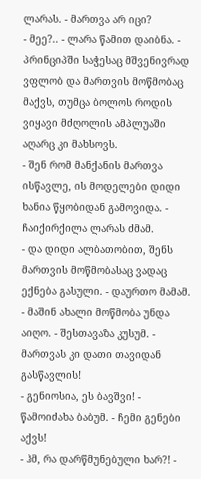ლარას. - მართვა არ იცი?
- მეე?.. - ლარა წამით დაიბნა. - პრინციპში საჭესაც მშვენივრად ვფლობ და მართვის მოწმობაც მაქვს, თუმცა ბოლოს როდის ვიყავი მძღოლის ამპლუაში აღარც კი მახსოვს.
- შენ რომ მანქანის მართვა ისწავლე, ის მოდელები დიდი ხანია წყობიდან გამოვიდა. - ჩაიქირქილა ლარას ძმამ.
- და დიდი ალბათობით, შენს მართვის მოწმობასაც ვადაც ექნება გასული. - დაურთო მამამ.
- მაშინ ახალი მოწმობა უნდა აიღო. - შესთავაზა კუსუმ. - მართვას კი დათი თავიდან გასწავლის!
- გენიოსია, ეს ბავშვი! - წამოიძახა ბაბუმ. - ჩემი გენები აქვს!
- ჰმ, რა დარწმუნებული ხარ?! -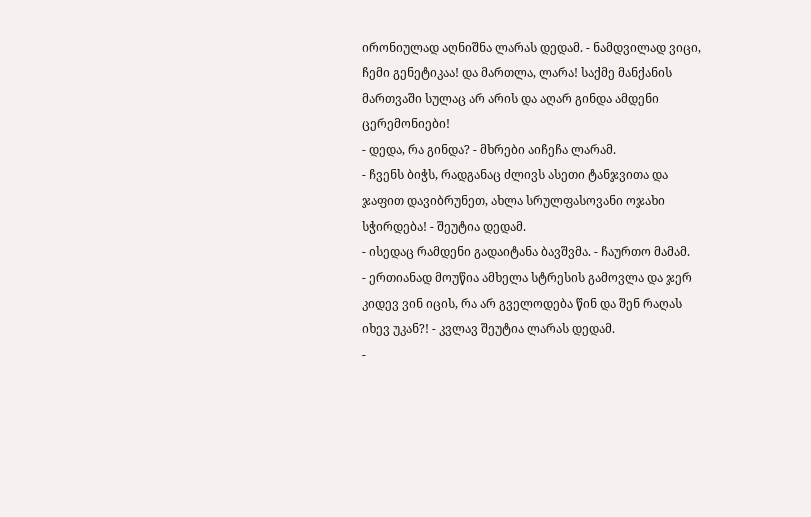ირონიულად აღნიშნა ლარას დედამ. - ნამდვილად ვიცი, ჩემი გენეტიკაა! და მართლა, ლარა! საქმე მანქანის მართვაში სულაც არ არის და აღარ გინდა ამდენი ცერემონიები!
- დედა, რა გინდა? - მხრები აიჩეჩა ლარამ.
- ჩვენს ბიჭს, რადგანაც ძლივს ასეთი ტანჯვითა და ჯაფით დავიბრუნეთ, ახლა სრულფასოვანი ოჯახი სჭირდება! - შეუტია დედამ.
- ისედაც რამდენი გადაიტანა ბავშვმა. - ჩაურთო მამამ.
- ერთიანად მოუწია ამხელა სტრესის გამოვლა და ჯერ კიდევ ვინ იცის, რა არ გველოდება წინ და შენ რაღას იხევ უკან?! - კვლავ შეუტია ლარას დედამ.
-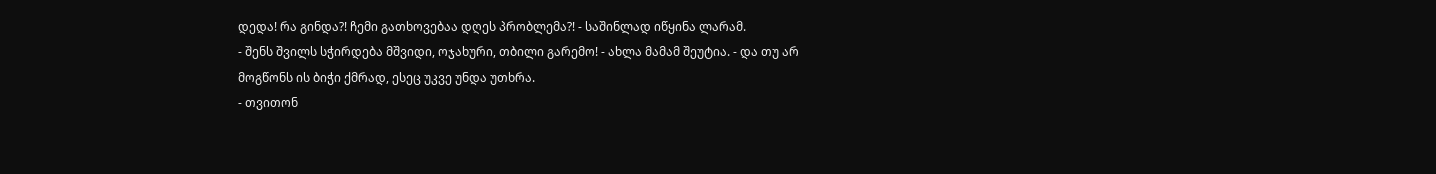დედა! რა გინდა?! ჩემი გათხოვებაა დღეს პრობლემა?! - საშინლად იწყინა ლარამ.
- შენს შვილს სჭირდება მშვიდი, ოჯახური, თბილი გარემო! - ახლა მამამ შეუტია. - და თუ არ მოგწონს ის ბიჭი ქმრად, ესეც უკვე უნდა უთხრა.
- თვითონ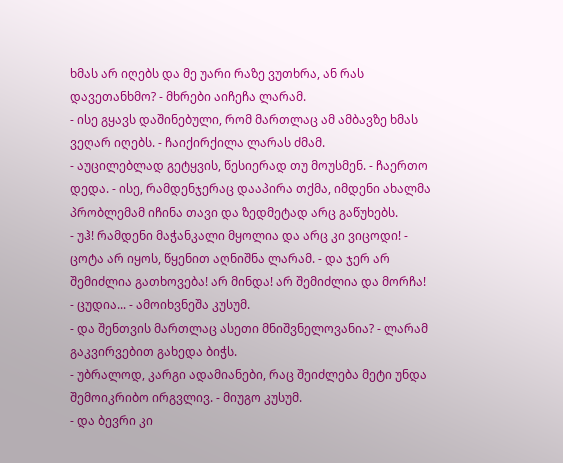ხმას არ იღებს და მე უარი რაზე ვუთხრა, ან რას დავეთანხმო? - მხრები აიჩეჩა ლარამ.
- ისე გყავს დაშინებული, რომ მართლაც ამ ამბავზე ხმას ვეღარ იღებს. - ჩაიქირქილა ლარას ძმამ.
- აუცილებლად გეტყვის, წესიერად თუ მოუსმენ. - ჩაერთო დედა. - ისე, რამდენჯერაც დააპირა თქმა, იმდენი ახალმა პრობლემამ იჩინა თავი და ზედმეტად არც გაწუხებს.
- უჰ! რამდენი მაჭანკალი მყოლია და არც კი ვიცოდი! - ცოტა არ იყოს, წყენით აღნიშნა ლარამ. - და ჯერ არ შემიძლია გათხოვება! არ მინდა! არ შემიძლია და მორჩა!
- ცუდია... - ამოიხვნეშა კუსუმ.
- და შენთვის მართლაც ასეთი მნიშვნელოვანია? - ლარამ გაკვირვებით გახედა ბიჭს.
- უბრალოდ, კარგი ადამიანები, რაც შეიძლება მეტი უნდა შემოიკრიბო ირგვლივ. - მიუგო კუსუმ.
- და ბევრი კი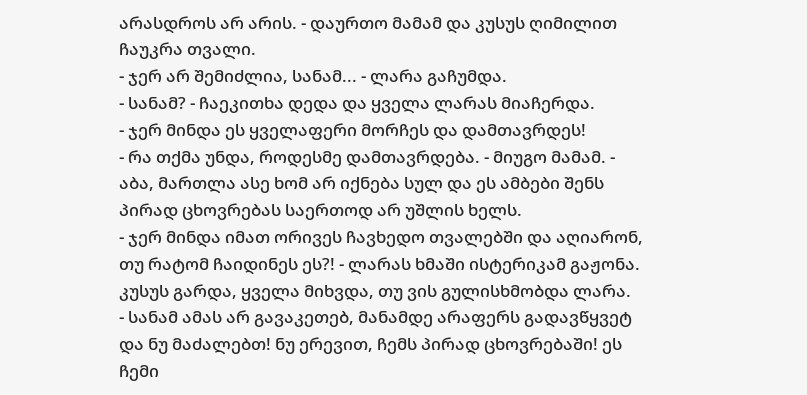არასდროს არ არის. - დაურთო მამამ და კუსუს ღიმილით ჩაუკრა თვალი.
- ჯერ არ შემიძლია, სანამ... - ლარა გაჩუმდა.
- სანამ? - ჩაეკითხა დედა და ყველა ლარას მიაჩერდა.
- ჯერ მინდა ეს ყველაფერი მორჩეს და დამთავრდეს!
- რა თქმა უნდა, როდესმე დამთავრდება. - მიუგო მამამ. - აბა, მართლა ასე ხომ არ იქნება სულ და ეს ამბები შენს პირად ცხოვრებას საერთოდ არ უშლის ხელს.
- ჯერ მინდა იმათ ორივეს ჩავხედო თვალებში და აღიარონ, თუ რატომ ჩაიდინეს ეს?! - ლარას ხმაში ისტერიკამ გაჟონა.
კუსუს გარდა, ყველა მიხვდა, თუ ვის გულისხმობდა ლარა.
- სანამ ამას არ გავაკეთებ, მანამდე არაფერს გადავწყვეტ და ნუ მაძალებთ! ნუ ერევით, ჩემს პირად ცხოვრებაში! ეს ჩემი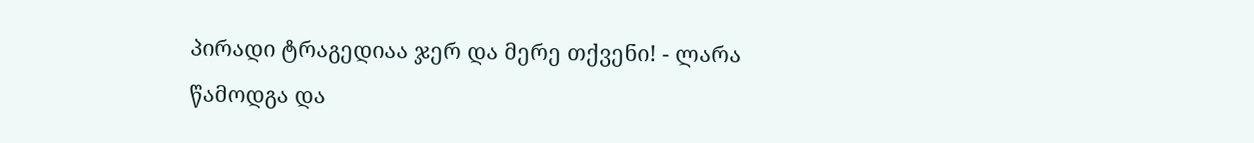პირადი ტრაგედიაა ჯერ და მერე თქვენი! - ლარა წამოდგა და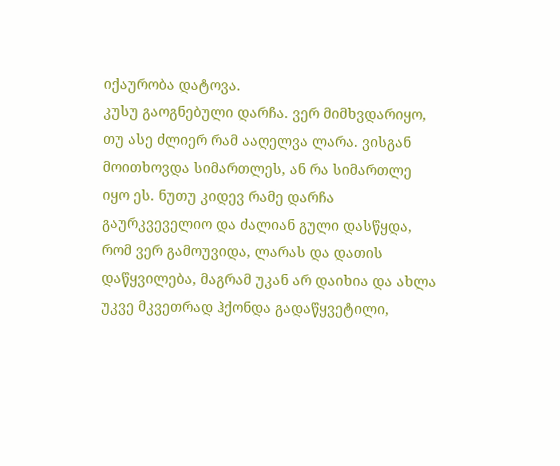იქაურობა დატოვა.
კუსუ გაოგნებული დარჩა. ვერ მიმხვდარიყო, თუ ასე ძლიერ რამ ააღელვა ლარა. ვისგან მოითხოვდა სიმართლეს, ან რა სიმართლე იყო ეს. ნუთუ კიდევ რამე დარჩა გაურკვეველიო და ძალიან გული დასწყდა, რომ ვერ გამოუვიდა, ლარას და დათის დაწყვილება, მაგრამ უკან არ დაიხია და ახლა უკვე მკვეთრად ჰქონდა გადაწყვეტილი,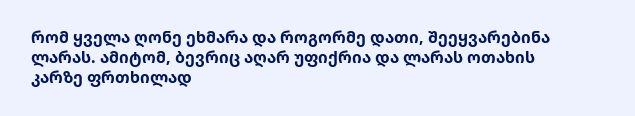რომ ყველა ღონე ეხმარა და როგორმე დათი, შეეყვარებინა ლარას. ამიტომ, ბევრიც აღარ უფიქრია და ლარას ოთახის კარზე ფრთხილად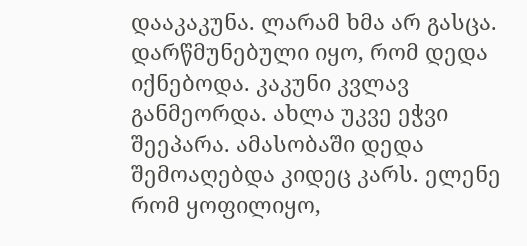დააკაკუნა. ლარამ ხმა არ გასცა. დარწმუნებული იყო, რომ დედა იქნებოდა. კაკუნი კვლავ განმეორდა. ახლა უკვე ეჭვი შეეპარა. ამასობაში დედა შემოაღებდა კიდეც კარს. ელენე რომ ყოფილიყო,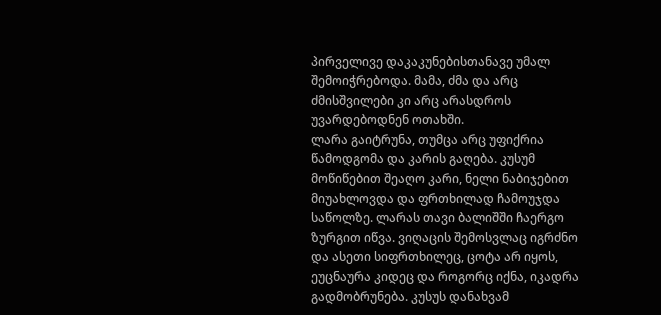პირველივე დაკაკუნებისთანავე უმალ შემოიჭრებოდა. მამა, ძმა და არც ძმისშვილები კი არც არასდროს უვარდებოდნენ ოთახში.
ლარა გაიტრუნა, თუმცა არც უფიქრია წამოდგომა და კარის გაღება. კუსუმ მოწიწებით შეაღო კარი, ნელი ნაბიჯებით მიუახლოვდა და ფრთხილად ჩამოუჯდა საწოლზე. ლარას თავი ბალიშში ჩაერგო ზურგით იწვა. ვიღაცის შემოსვლაც იგრძნო და ასეთი სიფრთხილეც, ცოტა არ იყოს, ეუცნაურა კიდეც და როგორც იქნა, იკადრა გადმობრუნება. კუსუს დანახვამ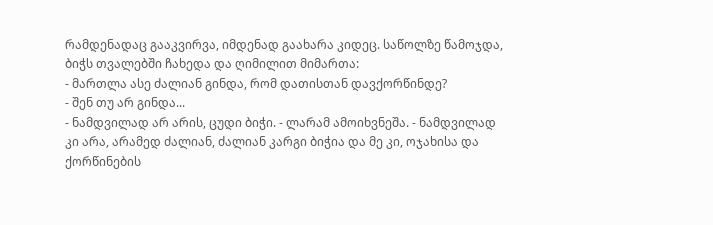რამდენადაც გააკვირვა, იმდენად გაახარა კიდეც. საწოლზე წამოჯდა, ბიჭს თვალებში ჩახედა და ღიმილით მიმართა:
- მართლა ასე ძალიან გინდა, რომ დათისთან დავქორწინდე?
- შენ თუ არ გინდა...
- ნამდვილად არ არის, ცუდი ბიჭი. - ლარამ ამოიხვნეშა. - ნამდვილად კი არა, არამედ ძალიან, ძალიან კარგი ბიჭია და მე კი, ოჯახისა და ქორწინების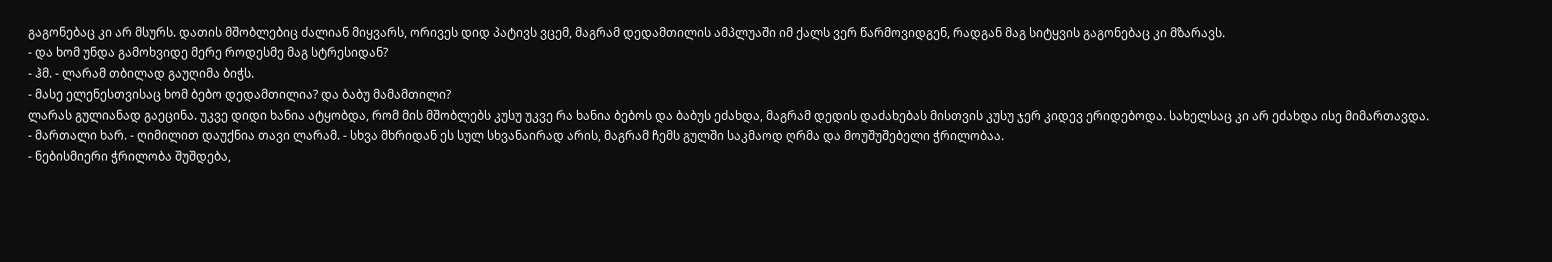გაგონებაც კი არ მსურს. დათის მშობლებიც ძალიან მიყვარს, ორივეს დიდ პატივს ვცემ, მაგრამ დედამთილის ამპლუაში იმ ქალს ვერ წარმოვიდგენ, რადგან მაგ სიტყვის გაგონებაც კი მზარავს.
- და ხომ უნდა გამოხვიდე მერე როდესმე მაგ სტრესიდან?
- ჰმ. - ლარამ თბილად გაუღიმა ბიჭს.
- მასე ელენესთვისაც ხომ ბებო დედამთილია? და ბაბუ მამამთილი?
ლარას გულიანად გაეცინა. უკვე დიდი ხანია ატყობდა, რომ მის მშობლებს კუსუ უკვე რა ხანია ბებოს და ბაბუს ეძახდა, მაგრამ დედის დაძახებას მისთვის კუსუ ჯერ კიდევ ერიდებოდა. სახელსაც კი არ ეძახდა ისე მიმართავდა.
- მართალი ხარ. - ღიმილით დაუქნია თავი ლარამ. - სხვა მხრიდან ეს სულ სხვანაირად არის, მაგრამ ჩემს გულში საკმაოდ ღრმა და მოუშუშებელი ჭრილობაა.
- ნებისმიერი ჭრილობა შუშდება,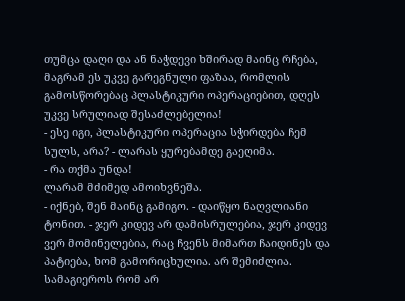თუმცა დაღი და ან ნაჭდევი ხშირად მაინც რჩება, მაგრამ ეს უკვე გარეგნული ფაზაა, რომლის გამოსწორებაც პლასტიკური ოპერაციებით, დღეს უკვე სრულიად შესაძლებელია!
- ესე იგი, პლასტიკური ოპერაცია სჭირდება ჩემ სულს, არა? - ლარას ყურებამდე გაეღიმა.
- რა თქმა უნდა!
ლარამ მძიმედ ამოიხვნეშა.
- იქნებ, შენ მაინც გამიგო. - დაიწყო ნაღვლიანი ტონით. - ჯერ კიდევ არ დამისრულებია, ჯერ კიდევ ვერ მომინელებია, რაც ჩვენს მიმართ ჩაიდინეს და პატიება, ხომ გამორიცხულია. არ შემიძლია. სამაგიეროს რომ არ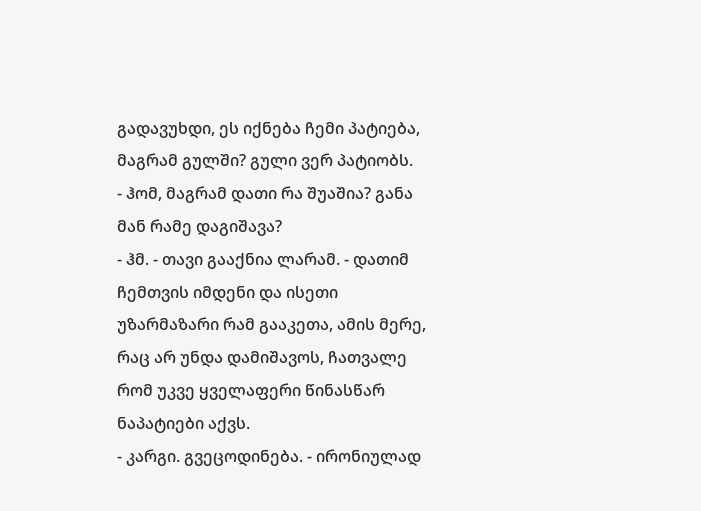გადავუხდი, ეს იქნება ჩემი პატიება, მაგრამ გულში? გული ვერ პატიობს.
- ჰომ, მაგრამ დათი რა შუაშია? განა მან რამე დაგიშავა?
- ჰმ. - თავი გააქნია ლარამ. - დათიმ ჩემთვის იმდენი და ისეთი უზარმაზარი რამ გააკეთა, ამის მერე, რაც არ უნდა დამიშავოს, ჩათვალე რომ უკვე ყველაფერი წინასწარ ნაპატიები აქვს.
- კარგი. გვეცოდინება. - ირონიულად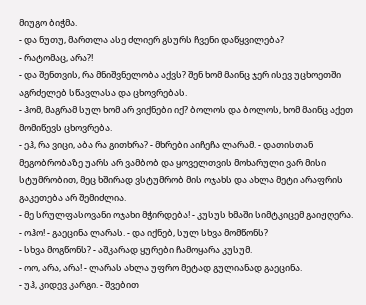მიუგო ბიჭმა.
- და ნუთუ, მართლა ასე ძლიერ გსურს ჩვენი დაწყვილება?
- რატომაც, არა?!
- და შენთვის, რა მნიშვნელობა აქვს? შენ ხომ მაინც ჯერ ისევ უცხოეთში აგრძელებ სწავლასა და ცხოვრებას.
- ჰომ, მაგრამ სულ ხომ არ ვიქნები იქ? ბოლოს და ბოლოს, ხომ მაინც აქეთ მომიწევს ცხოვრება.
- ეჰ, რა ვიცი, აბა რა გითხრა? - მხრები აიჩეჩა ლარამ. - დათისთან მეგობრობაზე უარს არ ვამბობ და ყოველთვის მოხარული ვარ მისი სტუმრობით, მეც ხშირად ვსტუმრობ მის ოჯახს და ახლა მეტი არაფრის გაკეთება არ შემიძლია.
- მე სრულფასოვანი ოჯახი მჭირდება! - კუსუს ხმაში სიმტკიცემ გაიჟღერა.
- ოჰო! - გაეცინა ლარას. - და იქნებ, სულ სხვა მომწონს?
- სხვა მოგწონს? - აშკარად ყურები ჩამოყარა კუსუმ.
- ოო, არა, არა! - ლარას ახლა უფრო მეტად გულიანად გაეცინა.
- უჰ, კიდევ კარგი. - შვებით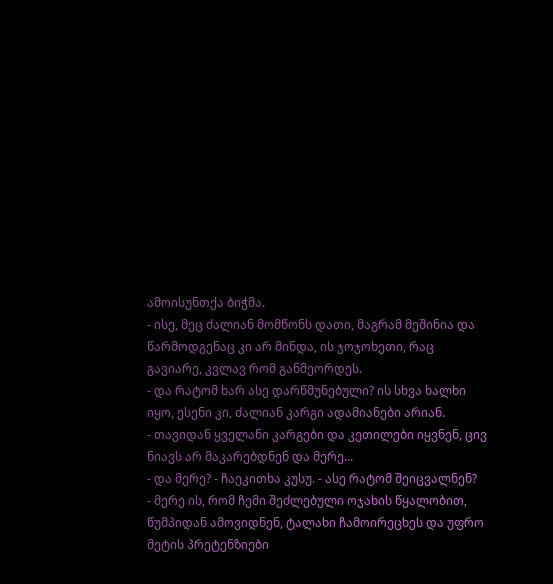ამოისუნთქა ბიჭმა.
- ისე, მეც ძალიან მომწონს დათი, მაგრამ მეშინია და წარმოდგენაც კი არ მინდა, ის ჯოჯოხეთი, რაც გავიარე, კვლავ რომ განმეორდეს.
- და რატომ ხარ ასე დარწმუნებული? ის სხვა ხალხი იყო, ესენი კი, ძალიან კარგი ადამიანები არიან.
- თავიდან ყველანი კარგები და კეთილები იყვნენ, ცივ ნიავს არ მაკარებდნენ და მერე...
- და მერე? - ჩაეკითხა კუსუ. - ასე რატომ შეიცვალნენ?
- მერე ის, რომ ჩემი შეძლებული ოჯახის წყალობით, წუმპიდან ამოვიდნენ, ტალახი ჩამოირეცხეს და უფრო მეტის პრეტენზიები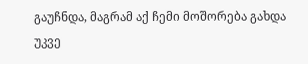გაუჩნდა, მაგრამ აქ ჩემი მოშორება გახდა უკვე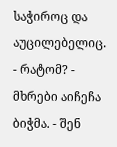საჭიროც და აუცილებელიც.
- რატომ? - მხრები აიჩეჩა ბიჭმა. - შენ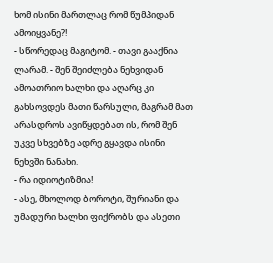ხომ ისინი მართლაც რომ წუმპიდან ამოიყვანე?!
- სწორედაც მაგიტომ. - თავი გააქნია ლარამ. - შენ შეიძლება ნეხვიდან ამოათრიო ხალხი და აღარც კი გახსოვდეს მათი წარსული, მაგრამ მათ არასდროს ავიწყდებათ ის, რომ შენ უკვე სხვებზე ადრე გყავდა ისინი ნეხვში ნანახი.
- რა იდიოტიზმია!
- ასე, მხოლოდ ბოროტი, შურიანი და უმადური ხალხი ფიქრობს და ასეთი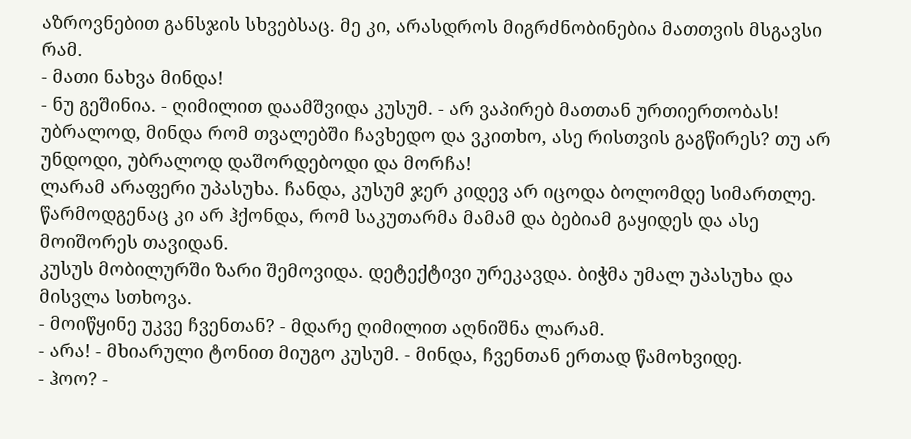აზროვნებით განსჯის სხვებსაც. მე კი, არასდროს მიგრძნობინებია მათთვის მსგავსი რამ.
- მათი ნახვა მინდა!
- ნუ გეშინია. - ღიმილით დაამშვიდა კუსუმ. - არ ვაპირებ მათთან ურთიერთობას! უბრალოდ, მინდა რომ თვალებში ჩავხედო და ვკითხო, ასე რისთვის გაგწირეს? თუ არ უნდოდი, უბრალოდ დაშორდებოდი და მორჩა!
ლარამ არაფერი უპასუხა. ჩანდა, კუსუმ ჯერ კიდევ არ იცოდა ბოლომდე სიმართლე. წარმოდგენაც კი არ ჰქონდა, რომ საკუთარმა მამამ და ბებიამ გაყიდეს და ასე მოიშორეს თავიდან.
კუსუს მობილურში ზარი შემოვიდა. დეტექტივი ურეკავდა. ბიჭმა უმალ უპასუხა და მისვლა სთხოვა.
- მოიწყინე უკვე ჩვენთან? - მდარე ღიმილით აღნიშნა ლარამ.
- არა! - მხიარული ტონით მიუგო კუსუმ. - მინდა, ჩვენთან ერთად წამოხვიდე.
- ჰოო? -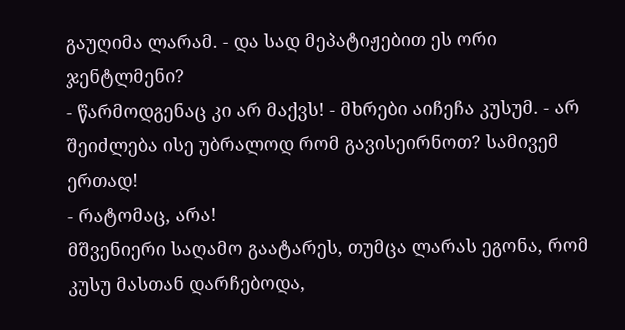გაუღიმა ლარამ. - და სად მეპატიჟებით ეს ორი ჯენტლმენი?
- წარმოდგენაც კი არ მაქვს! - მხრები აიჩეჩა კუსუმ. - არ შეიძლება ისე უბრალოდ რომ გავისეირნოთ? სამივემ ერთად!
- რატომაც, არა!
მშვენიერი საღამო გაატარეს, თუმცა ლარას ეგონა, რომ კუსუ მასთან დარჩებოდა,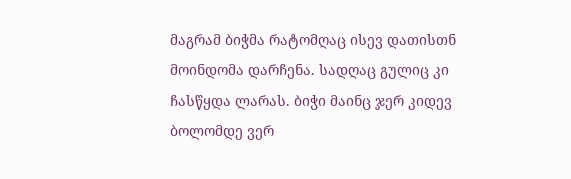მაგრამ ბიჭმა რატომღაც ისევ დათისთნ მოინდომა დარჩენა. სადღაც გულიც კი ჩასწყდა ლარას. ბიჭი მაინც ჯერ კიდევ ბოლომდე ვერ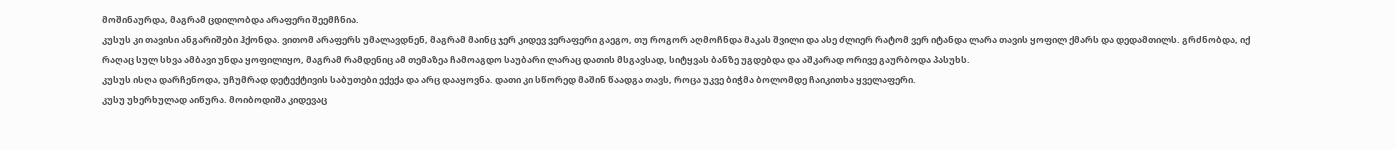მოშინაურდა, მაგრამ ცდილობდა არაფერი შეემჩნია.
კუსუს კი თავისი ანგარიშები ჰქონდა. ვითომ არაფერს უმალავდნენ, მაგრამ მაინც ჯერ კიდევ ვერაფერი გაეგო, თუ როგორ აღმოჩნდა მაკას შვილი და ასე ძლიერ რატომ ვერ იტანდა ლარა თავის ყოფილ ქმარს და დედამთილს. გრძნობდა, იქ რაღაც სულ სხვა ამბავი უნდა ყოფილიყო, მაგრამ რამდენიც ამ თემაზეა ჩამოაგდო საუბარი ლარაც დათის მსგავსად, სიტყვას ბანზე უგდებდა და აშკარად ორივე გაურბოდა პასუხს.
კუსუს ისღა დარჩენოდა, უჩუმრად დეტექტივის საბუთები ექექა და არც დააყოვნა. დათი კი სწორედ მაშინ წაადგა თავს, როცა უკვე ბიჭმა ბოლომდე ჩაიკითხა ყველაფერი.
კუსუ უხერხულად აიწურა. მოიბოდიშა კიდევაც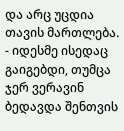და არც უცდია თავის მართლება.
- იდესმე ისედაც გაიგებდი, თუმცა ჯერ ვერავინ ბედავდა შენთვის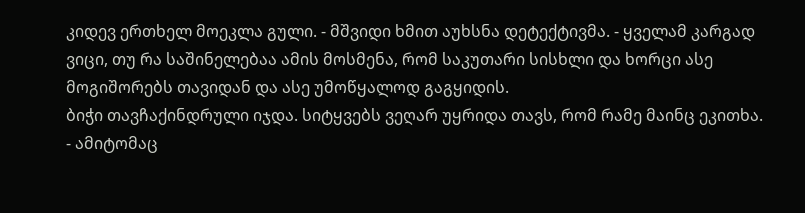კიდევ ერთხელ მოეკლა გული. - მშვიდი ხმით აუხსნა დეტექტივმა. - ყველამ კარგად ვიცი, თუ რა საშინელებაა ამის მოსმენა, რომ საკუთარი სისხლი და ხორცი ასე მოგიშორებს თავიდან და ასე უმოწყალოდ გაგყიდის.
ბიჭი თავჩაქინდრული იჯდა. სიტყვებს ვეღარ უყრიდა თავს, რომ რამე მაინც ეკითხა.
- ამიტომაც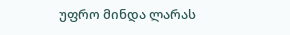უფრო მინდა ლარას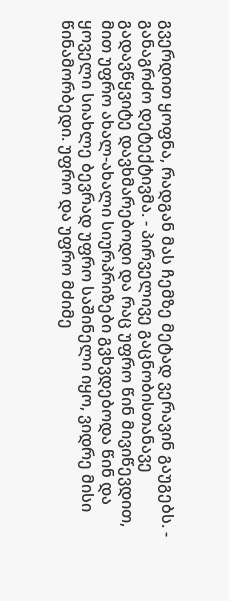გვერდით ყოფნა, რადგან მას ჩემზე მეტად ვერავინ გაუგებს. - განაგრძო დეტექტივმა. - პირველივე გაცნობისთანავე გადავწყვიტე დავხმარებოდი და რაც უფრო წინ მივიწევდით, მით უფრო ახალ-ახალი სიურპრიზები გვხვდებოდა წინ და ყოველი სიახლე ბევრად უფრო საშინელი იყო, ვიდრე მისი წინამორბედი. უფრო და უფრო მძიმე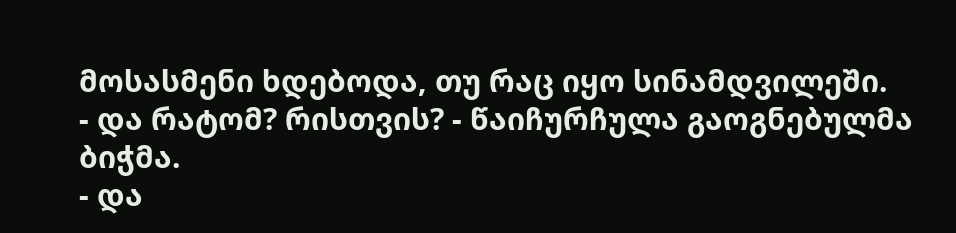მოსასმენი ხდებოდა, თუ რაც იყო სინამდვილეში.
- და რატომ? რისთვის? - წაიჩურჩულა გაოგნებულმა ბიჭმა.
- და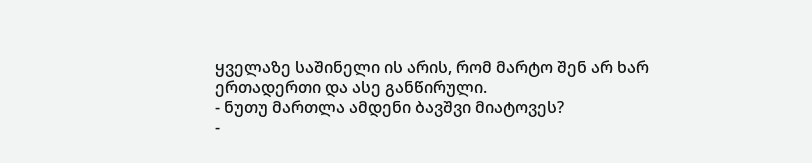ყველაზე საშინელი ის არის, რომ მარტო შენ არ ხარ ერთადერთი და ასე განწირული.
- ნუთუ მართლა ამდენი ბავშვი მიატოვეს?
-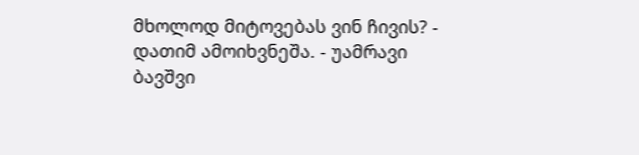მხოლოდ მიტოვებას ვინ ჩივის? - დათიმ ამოიხვნეშა. - უამრავი ბავშვი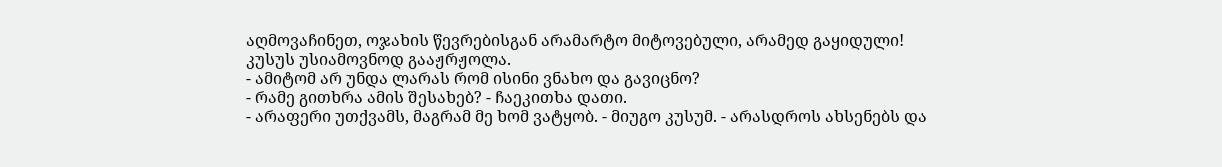აღმოვაჩინეთ, ოჯახის წევრებისგან არამარტო მიტოვებული, არამედ გაყიდული!
კუსუს უსიამოვნოდ გააჟრჟოლა.
- ამიტომ არ უნდა ლარას რომ ისინი ვნახო და გავიცნო?
- რამე გითხრა ამის შესახებ? - ჩაეკითხა დათი.
- არაფერი უთქვამს, მაგრამ მე ხომ ვატყობ. - მიუგო კუსუმ. - არასდროს ახსენებს და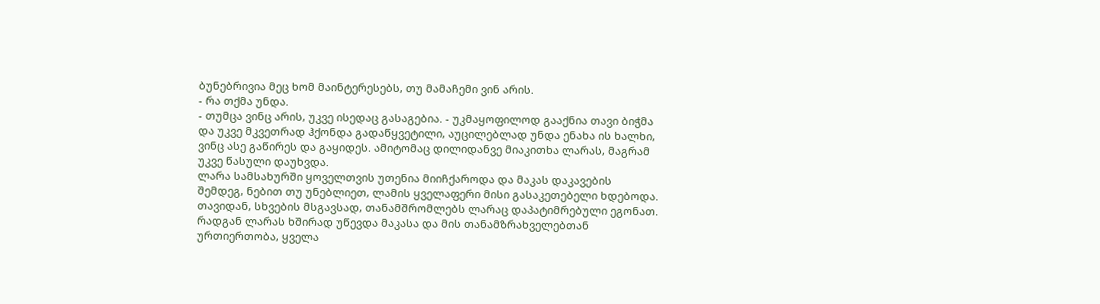ბუნებრივია მეც ხომ მაინტერესებს, თუ მამაჩემი ვინ არის.
- რა თქმა უნდა.
- თუმცა ვინც არის, უკვე ისედაც გასაგებია. - უკმაყოფილოდ გააქნია თავი ბიჭმა და უკვე მკვეთრად ჰქონდა გადაწყვეტილი, აუცილებლად უნდა ენახა ის ხალხი, ვინც ასე გაწირეს და გაყიდეს. ამიტომაც დილიდანვე მიაკითხა ლარას, მაგრამ უკვე წასული დაუხვდა.
ლარა სამსახურში ყოველთვის უთენია მიიჩქაროდა და მაკას დაკავების შემდეგ, ნებით თუ უნებლიეთ, ლამის ყველაფერი მისი გასაკეთებელი ხდებოდა. თავიდან, სხვების მსგავსად, თანამშრომლებს ლარაც დაპატიმრებული ეგონათ. რადგან ლარას ხშირად უწევდა მაკასა და მის თანამზრახველებთან ურთიერთობა, ყველა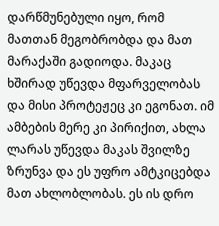დარწმუნებული იყო, რომ მათთან მეგობრობდა და მათ მარაქაში გადიოდა. მაკაც ხშირად უწევდა მფარველობას და მისი პროტეჟეც კი ეგონათ. იმ ამბების მერე კი პირიქით, ახლა ლარას უწევდა მაკას შვილზე ზრუნვა და ეს უფრო ამტკიცებდა მათ ახლობლობას. ეს ის დრო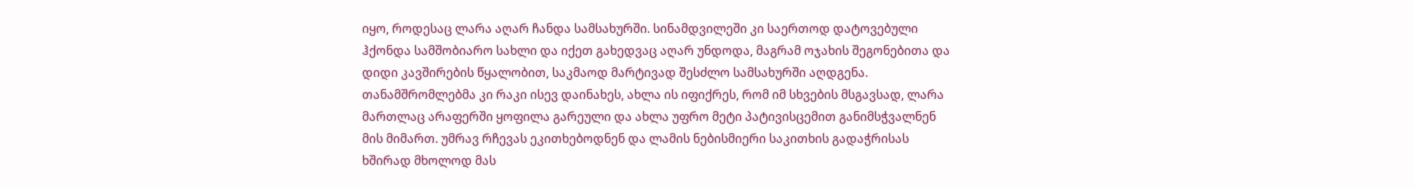იყო, როდესაც ლარა აღარ ჩანდა სამსახურში. სინამდვილეში კი საერთოდ დატოვებული ჰქონდა სამშობიარო სახლი და იქეთ გახედვაც აღარ უნდოდა, მაგრამ ოჯახის შეგონებითა და დიდი კავშირების წყალობით, საკმაოდ მარტივად შესძლო სამსახურში აღდგენა. თანამშრომლებმა კი რაკი ისევ დაინახეს, ახლა ის იფიქრეს, რომ იმ სხვების მსგავსად, ლარა მართლაც არაფერში ყოფილა გარეული და ახლა უფრო მეტი პატივისცემით განიმსჭვალნენ მის მიმართ. უმრავ რჩევას ეკითხებოდნენ და ლამის ნებისმიერი საკითხის გადაჭრისას ხშირად მხოლოდ მას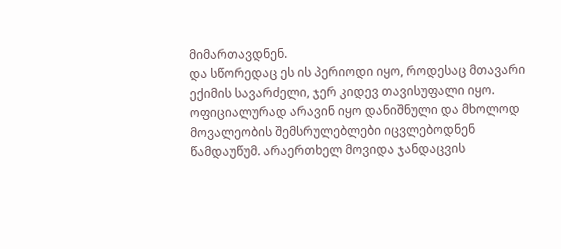მიმართავდნენ.
და სწორედაც ეს ის პერიოდი იყო, როდესაც მთავარი ექიმის სავარძელი, ჯერ კიდევ თავისუფალი იყო. ოფიციალურად არავინ იყო დანიშნული და მხოლოდ მოვალეობის შემსრულებლები იცვლებოდნენ წამდაუწუმ. არაერთხელ მოვიდა ჯანდაცვის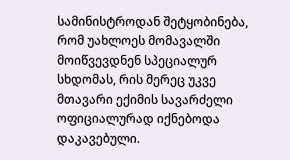სამინისტროდან შეტყობინება, რომ უახლოეს მომავალში მოიწვევდნენ სპეციალურ სხდომას, რის მერეც უკვე მთავარი ექიმის სავარძელი ოფიციალურად იქნებოდა დაკავებული.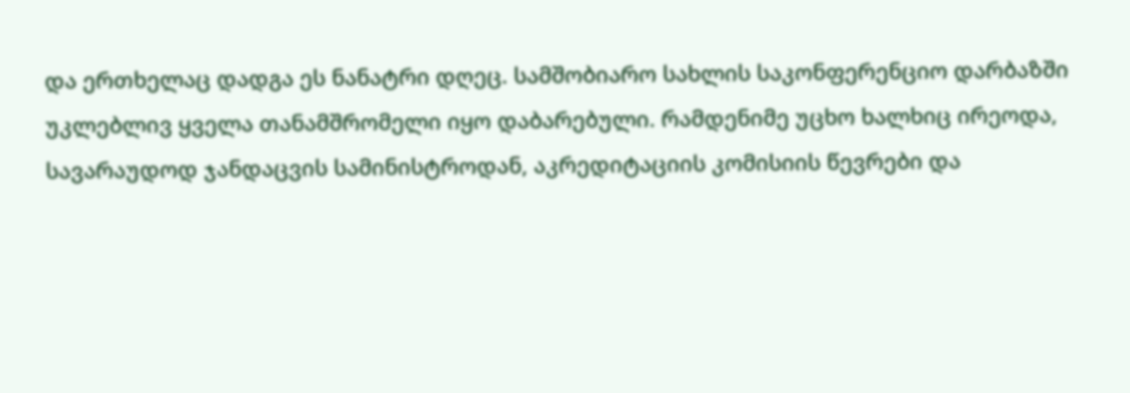და ერთხელაც დადგა ეს ნანატრი დღეც. სამშობიარო სახლის საკონფერენციო დარბაზში უკლებლივ ყველა თანამშრომელი იყო დაბარებული. რამდენიმე უცხო ხალხიც ირეოდა, სავარაუდოდ ჯანდაცვის სამინისტროდან, აკრედიტაციის კომისიის წევრები და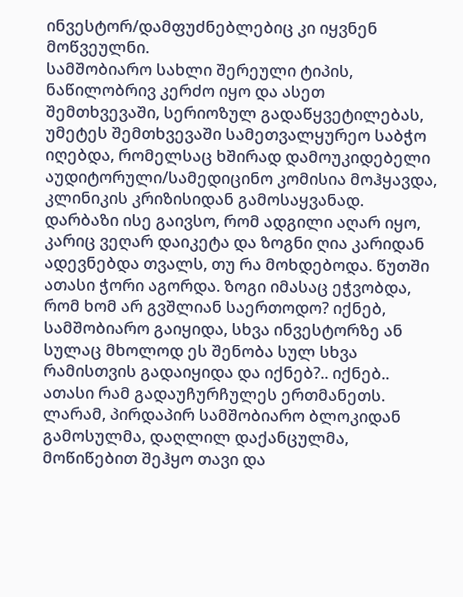ინვესტორ/დამფუძნებლებიც კი იყვნენ მოწვეულნი.
სამშობიარო სახლი შერეული ტიპის, ნაწილობრივ კერძო იყო და ასეთ შემთხვევაში, სერიოზულ გადაწყვეტილებას, უმეტეს შემთხვევაში სამეთვალყურეო საბჭო იღებდა, რომელსაც ხშირად დამოუკიდებელი აუდიტორული/სამედიცინო კომისია მოჰყავდა, კლინიკის კრიზისიდან გამოსაყვანად.
დარბაზი ისე გაივსო, რომ ადგილი აღარ იყო, კარიც ვეღარ დაიკეტა და ზოგნი ღია კარიდან ადევნებდა თვალს, თუ რა მოხდებოდა. წუთში ათასი ჭორი აგორდა. ზოგი იმასაც ეჭვობდა, რომ ხომ არ გვშლიან საერთოდო? იქნებ, სამშობიარო გაიყიდა, სხვა ინვესტორზე ან სულაც მხოლოდ ეს შენობა სულ სხვა რამისთვის გადაიყიდა და იქნებ?.. იქნებ.. ათასი რამ გადაუჩურჩულეს ერთმანეთს.
ლარამ, პირდაპირ სამშობიარო ბლოკიდან გამოსულმა, დაღლილ დაქანცულმა, მოწიწებით შეჰყო თავი და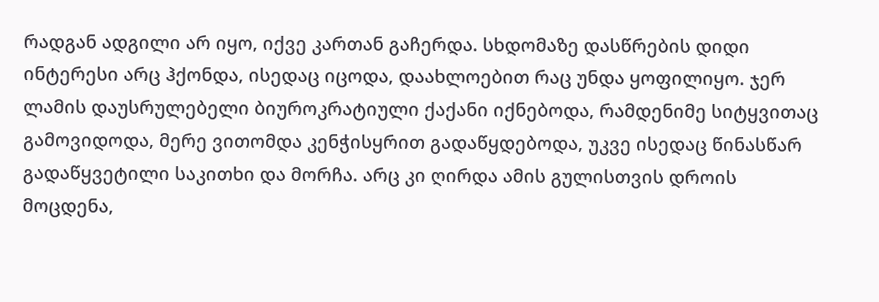რადგან ადგილი არ იყო, იქვე კართან გაჩერდა. სხდომაზე დასწრების დიდი ინტერესი არც ჰქონდა, ისედაც იცოდა, დაახლოებით რაც უნდა ყოფილიყო. ჯერ ლამის დაუსრულებელი ბიუროკრატიული ქაქანი იქნებოდა, რამდენიმე სიტყვითაც გამოვიდოდა, მერე ვითომდა კენჭისყრით გადაწყდებოდა, უკვე ისედაც წინასწარ გადაწყვეტილი საკითხი და მორჩა. არც კი ღირდა ამის გულისთვის დროის მოცდენა,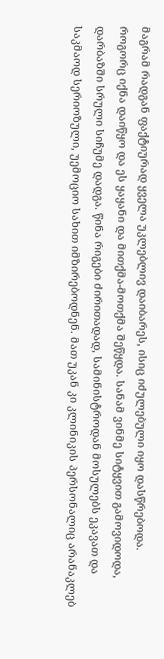მაგრამ რადგან ფაქტიურად ყველა უკლებლივ დაიბარეს, ისიც იძულებული იყო დასწრებოდა.
როგორც იქნა დაიწყო და ეს ყაყანი და მითქმა-მოთქმა შეწყდა. სანამ ვინმე სიტყვით გამოვიდოდა, დარბაზში სრული სიჩუმე დადგა. წინა რიგები ძირითადად, სამინისტროდან მოსულებს ეკავათ და საკმაოდ სერიოზული, უემოციო სახით იმზირებოდნენ. მათ უკან კი კლინიკის პერსონალიც არანაკლებ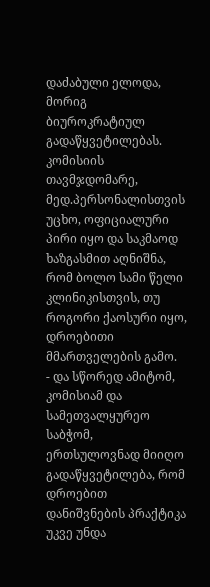დაძაბული ელოდა, მორიგ ბიუროკრატიულ გადაწყვეტილებას.
კომისიის თავმჯდომარე, მედ.პერსონალისთვის უცხო, ოფიციალური პირი იყო და საკმაოდ ხაზგასმით აღნიშნა, რომ ბოლო სამი წელი კლინიკისთვის, თუ როგორი ქაოსური იყო, დროებითი მმართველების გამო.
- და სწორედ ამიტომ, კომისიამ და სამეთვალყურეო საბჭომ, ერთსულოვნად მიიღო გადაწყვეტილება, რომ დროებით დანიშვნების პრაქტიკა უკვე უნდა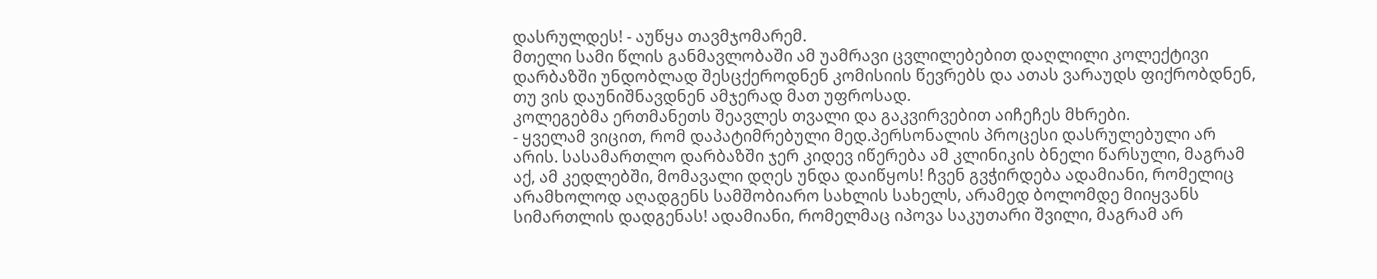დასრულდეს! - აუწყა თავმჯომარემ.
მთელი სამი წლის განმავლობაში ამ უამრავი ცვლილებებით დაღლილი კოლექტივი დარბაზში უნდობლად შესცქეროდნენ კომისიის წევრებს და ათას ვარაუდს ფიქრობდნენ, თუ ვის დაუნიშნავდნენ ამჯერად მათ უფროსად.
კოლეგებმა ერთმანეთს შეავლეს თვალი და გაკვირვებით აიჩეჩეს მხრები.
- ყველამ ვიცით, რომ დაპატიმრებული მედ.პერსონალის პროცესი დასრულებული არ არის. სასამართლო დარბაზში ჯერ კიდევ იწერება ამ კლინიკის ბნელი წარსული, მაგრამ აქ, ამ კედლებში, მომავალი დღეს უნდა დაიწყოს! ჩვენ გვჭირდება ადამიანი, რომელიც არამხოლოდ აღადგენს სამშობიარო სახლის სახელს, არამედ ბოლომდე მიიყვანს სიმართლის დადგენას! ადამიანი, რომელმაც იპოვა საკუთარი შვილი, მაგრამ არ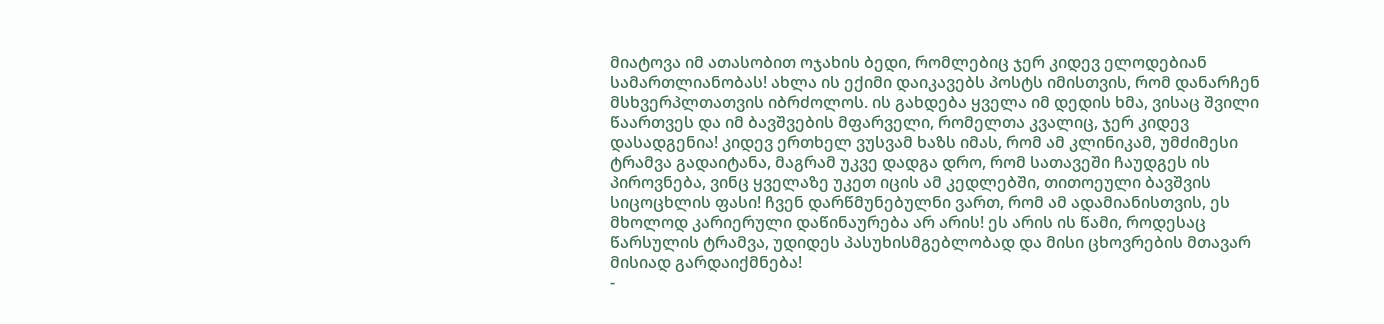მიატოვა იმ ათასობით ოჯახის ბედი, რომლებიც ჯერ კიდევ ელოდებიან სამართლიანობას! ახლა ის ექიმი დაიკავებს პოსტს იმისთვის, რომ დანარჩენ მსხვერპლთათვის იბრძოლოს. ის გახდება ყველა იმ დედის ხმა, ვისაც შვილი წაართვეს და იმ ბავშვების მფარველი, რომელთა კვალიც, ჯერ კიდევ დასადგენია! კიდევ ერთხელ ვუსვამ ხაზს იმას, რომ ამ კლინიკამ, უმძიმესი ტრამვა გადაიტანა, მაგრამ უკვე დადგა დრო, რომ სათავეში ჩაუდგეს ის პიროვნება, ვინც ყველაზე უკეთ იცის ამ კედლებში, თითოეული ბავშვის სიცოცხლის ფასი! ჩვენ დარწმუნებულნი ვართ, რომ ამ ადამიანისთვის, ეს მხოლოდ კარიერული დაწინაურება არ არის! ეს არის ის წამი, როდესაც წარსულის ტრამვა, უდიდეს პასუხისმგებლობად და მისი ცხოვრების მთავარ მისიად გარდაიქმნება!
-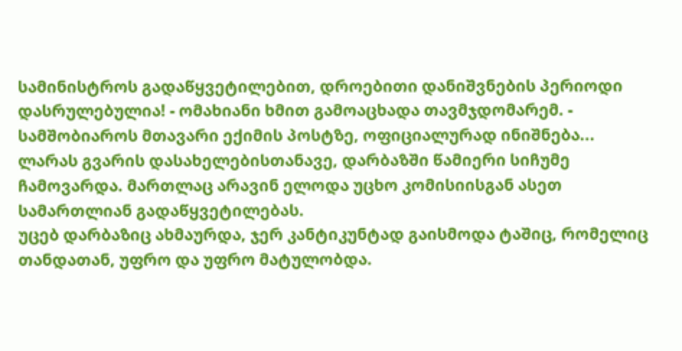სამინისტროს გადაწყვეტილებით, დროებითი დანიშვნების პერიოდი დასრულებულია! - ომახიანი ხმით გამოაცხადა თავმჯდომარემ. - სამშობიაროს მთავარი ექიმის პოსტზე, ოფიციალურად ინიშნება...
ლარას გვარის დასახელებისთანავე, დარბაზში წამიერი სიჩუმე ჩამოვარდა. მართლაც არავინ ელოდა უცხო კომისიისგან ასეთ სამართლიან გადაწყვეტილებას.
უცებ დარბაზიც ახმაურდა, ჯერ კანტიკუნტად გაისმოდა ტაშიც, რომელიც თანდათან, უფრო და უფრო მატულობდა.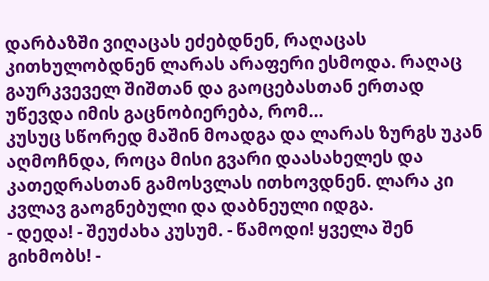დარბაზში ვიღაცას ეძებდნენ, რაღაცას კითხულობდნენ ლარას არაფერი ესმოდა. რაღაც გაურკვეველ შიშთან და გაოცებასთან ერთად უწევდა იმის გაცნობიერება, რომ...
კუსუც სწორედ მაშინ მოადგა და ლარას ზურგს უკან აღმოჩნდა, როცა მისი გვარი დაასახელეს და კათედრასთან გამოსვლას ითხოვდნენ. ლარა კი კვლავ გაოგნებული და დაბნეული იდგა.
- დედა! - შეუძახა კუსუმ. - წამოდი! ყველა შენ გიხმობს! -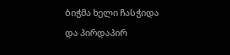ბიჭმა ხელი ჩასჭიდა და პირდაპირ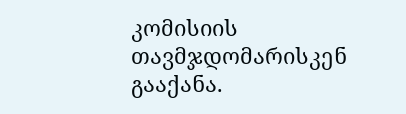კომისიის თავმჯდომარისკენ გააქანა.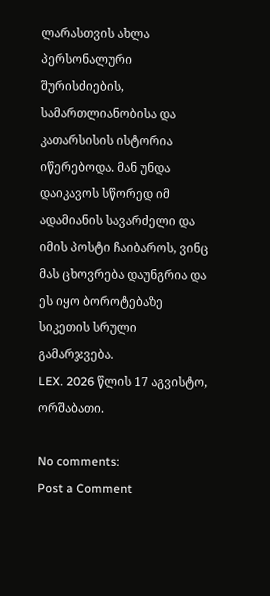ლარასთვის ახლა პერსონალური შურისძიების, სამართლიანობისა და კათარსისის ისტორია იწერებოდა. მან უნდა დაიკავოს სწორედ იმ ადამიანის სავარძელი და იმის პოსტი ჩაიბაროს, ვინც მას ცხოვრება დაუნგრია და ეს იყო ბოროტებაზე სიკეთის სრული გამარჯვება.
LEX. 2026 წლის 17 აგვისტო, ორშაბათი.

No comments:
Post a Comment